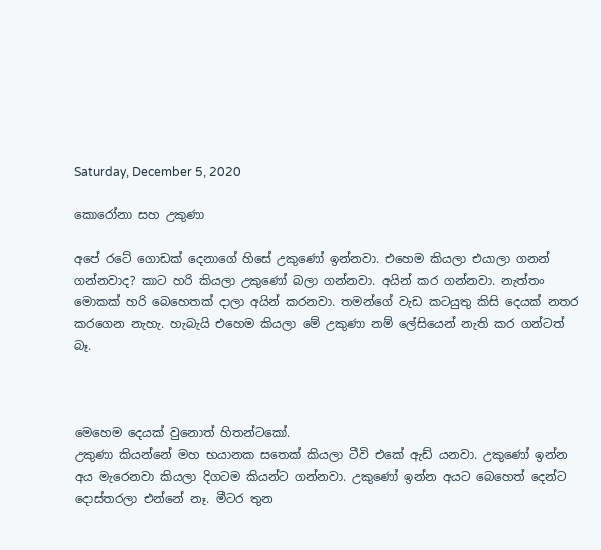Saturday, December 5, 2020

කොරෝනා සහ උකුණා

අපේ රටේ ගොඩක් දෙනාගේ හිසේ උකුණෝ ඉන්නවා. එහෙම කියලා එයාලා ගනන් ගන්නවාද? කාට හරි කියලා උකුණෝ බලා ගන්නවා. අයින් කර ගන්නවා. නැත්තං මොකක් හරි බෙහෙතක් දාලා අයින් කරනවා. තමන්ගේ වැඩ කටයුතු කිසි දෙයක් නතර කරගෙන නැහැ. හැබැයි එහෙම කියලා මේ උකුණා නම් ලේසියෙන් නැති කර ගන්ටත් බෑ.



මෙහෙම දෙයක් වුනොත් හිතන්ටකෝ.
උකුණා කියන්නේ මහ භයානක සතෙක් කියලා ටීවි එකේ ඇඩ් යනවා. උකුණෝ ඉන්න අය මැරෙනවා කියලා දිගටම කියන්ට ගන්නවා. උකුණෝ ඉන්න අයට බෙහෙත් දෙන්ට දොස්තරලා එන්නේ නෑ. මීටර තුන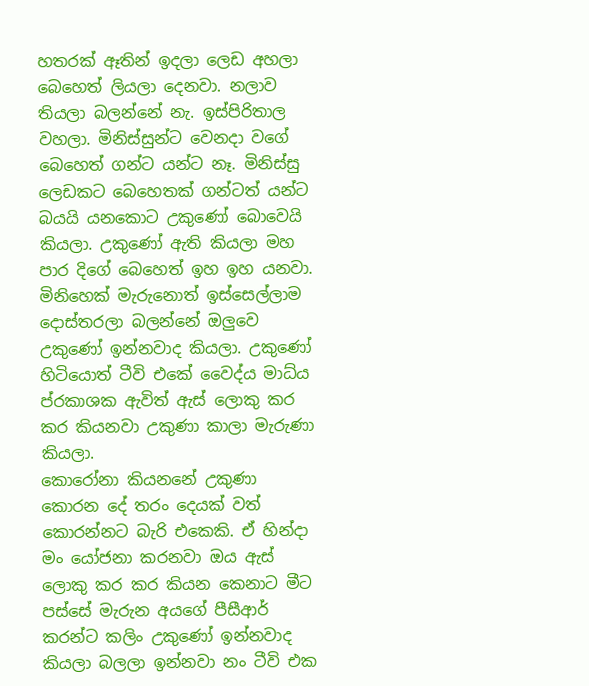හතරක් ඈතින් ඉදලා ලෙඩ අහලා බෙහෙත් ලියලා දෙනවා. නලාව තියලා බලන්නේ නැ. ඉස්පිරිතාල වහලා. මිනිස්සුන්ට වෙනදා වගේ බෙහෙත් ගන්ට යන්ට නෑ. මිනිස්සු ලෙඩකට බෙහෙතක් ගන්ටත් යන්ට බයයි යනකොට උකුණෝ බොවෙයි කියලා. උකුණෝ ඇති කියලා මහ පාර දිගේ බෙහෙත් ඉහ ඉහ යනවා. මිනිහෙක් මැරුනොත් ඉස්සෙල්ලාම දොස්තරලා බලන්නේ ඔලුවෙ උකුණෝ ඉන්නවාද කියලා. උකුණෝ හිටියොත් ටීවි එකේ වෛද්ය මාධ්ය ප්රකාශක ඇවිත් ඇස් ලොකු කර කර කියනවා උකුණා කාලා මැරුණා කියලා.
කොරෝනා කියනනේ උකුණා කොරන දේ තරං දෙයක් වත් කොරන්නට බැරි එකෙකි. ඒ හින්දා මං යෝජනා කරනවා ඔය ඇස් ලොකු කර කර කියන කෙනාට මීට පස්සේ මැරුන අයගේ පීසීආර් කරන්ට කලිං උකුණෝ ඉන්නවාද කියලා බලලා ඉන්නවා නං ටීවි එක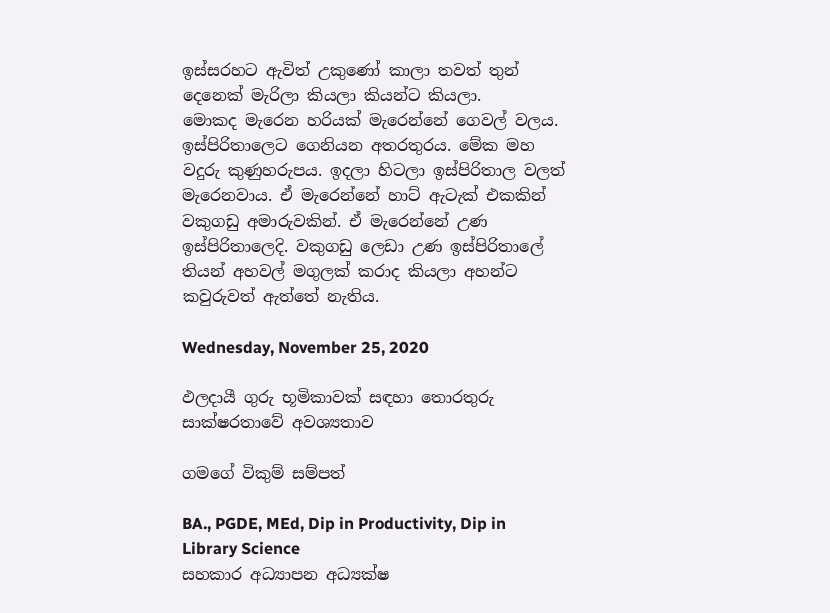ඉස්සරහට ඇවිත් උකුණෝ කාලා තවත් තුන් දෙනෙක් මැරිලා කියලා කියන්ට කියලා.
මොකද මැරෙන හරියක් මැරෙන්නේ ගෙවල් වලය. ඉස්පිරිතාලෙට ගෙනියන අතරතුරය. මේක මහ වදුරු කුණුහරුපය. ඉදලා හිටලා ඉස්පිරිතාල වලත් මැරෙනවාය. ඒ මැරෙන්නේ හාට් ඇටැක් එකකින් වකුගඩු අමාරුවකින්. ඒ මැරෙන්නේ උණ ඉස්පිරිතාලෙදි. වකුගඩු ලෙඩා උණ ඉස්පිරිතාලේ තියන් අහවල් මගුලක් කරාද කියලා අහන්ට කවුරුවත් ඇත්තේ නැතිය.

Wednesday, November 25, 2020

ඵලදායී ගුරු භූමිකාවක් සඳහා තොරතුරු සාක්ෂරතාවේ අවශ්‍යතාව

ගමගේ විකුම් සම්පත්

BA., PGDE, MEd, Dip in Productivity, Dip in Library Science
සහකාර අධ්‍යාපන අධ්‍යක්ෂ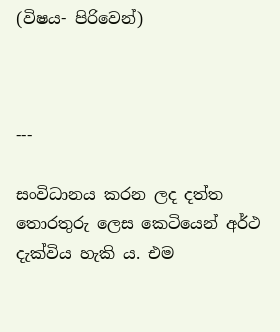(විෂය- පිරිවෙන්)



---

සංවිධානය කරන ලද දත්ත තොරතුරු ලෙස කෙටියෙන් අර්ථ දැක්විය හැකි ය. එම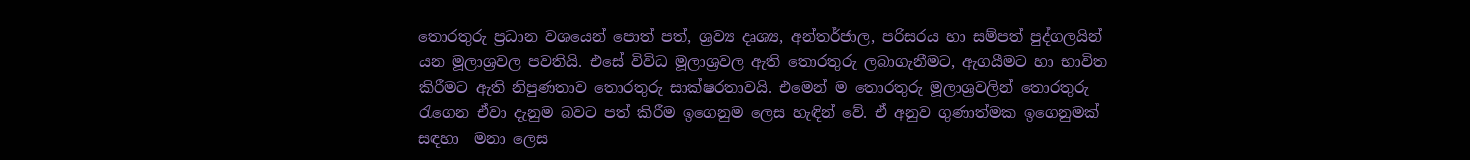තොරතුරු ප්‍රධාන වශයෙන් පොත් පත්, ශ්‍රව්‍ය දෘශ්‍ය, අන්තර්ජාල, පරිසරය හා සම්පත් පුද්ගලයින් යන මූලාශ්‍රවල පවතියි. එසේ විවිධ මූලාශ්‍රවල ඇති තොරතුරු ලබාගැනීමට, ඇගයීමට හා භාවිත කිරීමට ඇති නිපුණතාව තොරතුරු සාක්ෂරතාවයි. එමෙන් ම තොරතුරු මූලාශ්‍රවලින් තොරතුරු රැගෙන ඒවා දැනුම බවට පත් කිරීම ඉගෙනුම ලෙස හැඳින් වේ. ඒ අනුව ගුණාත්මක ඉගෙනුමක් සඳහා  මනා ලෙස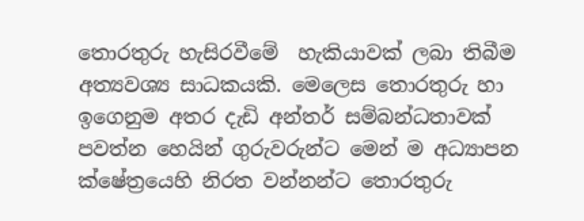තොරතුරු හැසිරවීමේ  හැකියාවක් ලබා තිබීම අත්‍යවශ්‍ය සාධකයකි. මෙලෙස තොරතුරු හා ඉගෙනුම අතර දැඩි අන්තර් සම්බන්ධතාවක් පවත්න හෙයින් ගුරුවරුන්ට මෙන් ම අධ්‍යාපන ක්ෂේත්‍රයෙහි නිරත වන්නන්ට තොරතුරු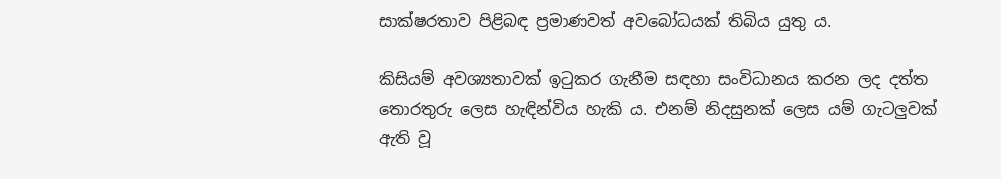සාක්ෂරතාව පිළිබඳ ප්‍රමාණවත් අවබෝධයක් තිබිය යුතු ය.

කිසියම් අවශ්‍යතාවක් ඉටුකර ගැනීම සඳහා සංවිධානය කරන ලද දත්ත තොරතුරු ලෙස හැඳින්විය හැකි ය. එනම් නිදසුනක් ලෙස යම් ගැටලුවක් ඇති වූ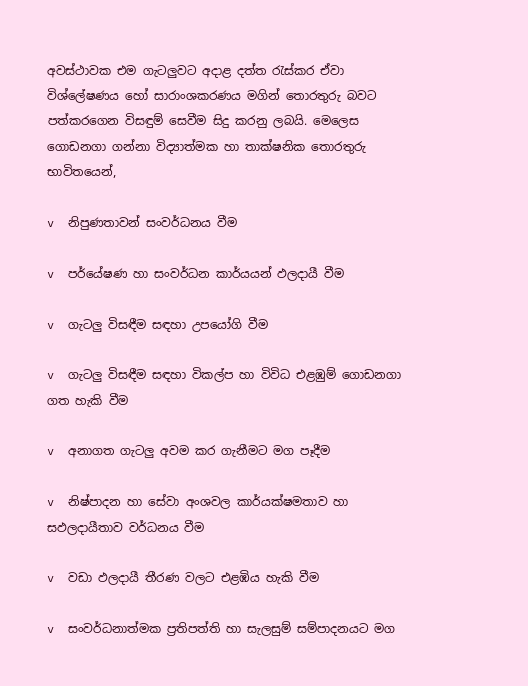අවස්ථාවක එම ගැටලුවට අදාළ දත්ත රැස්කර ඒවා විශ්ලේෂණය හෝ සාරාංශකරණය මගින් තොරතුරු බවට පත්කරගෙන විසඳුම් සෙවීම සිදු කරනු ලබයි. මෙලෙස ගොඩනගා ගන්නා විද්‍යාත්මක හා තාක්ෂනික තොරතුරු භාවිතයෙන්,

v  නිපුණතාවන් සංවර්ධනය වීම

v  පර්යේෂණ හා සංවර්ධන කාර්යයන් ඵලදායී වීම

v  ගැටලු විසඳීම සඳහා උපයෝගි වීම

v  ගැටලු විසඳීම සඳහා විකල්ප හා විවිධ එළඹුම් ගොඩනගා ගත හැකි වීම

v  අනාගත ගැටලු අවම කර ගැනීමට මග පෑදීම

v  නිෂ්පාදන හා සේවා අංශවල කාර්යක්ෂමතාව හා සඵලදායීතාව වර්ධනය වීම

v  වඩා ඵලදායී තීරණ වලට එළඹිය හැකි වීම

v  සංවර්ධනාත්මක ප්‍රතිපත්ති හා සැලසුම් සම්පාදනයට මග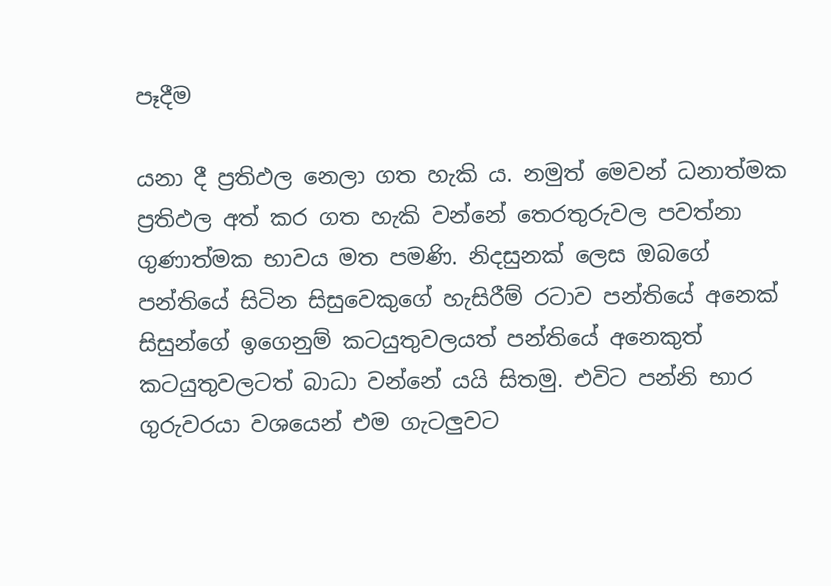පෑදීම

යනා දී ප්‍රතිඵල නෙලා ගත හැකි ය. නමුත් මෙවන් ධනාත්මක ප්‍රතිඵල අත් කර ගත හැකි වන්නේ තෙරතුරුවල පවත්නා ගුණාත්මක භාවය මත පමණි. නිදසුනක් ලෙස ඔබගේ පන්තියේ සිටින සිසුවෙකුගේ හැසිරීම් රටාව පන්තියේ අනෙක් සිසුන්ගේ ඉගෙනුම් කටයුතුවලයත් පන්තියේ අනෙකුත් කටයුතුවලටත් බාධා වන්නේ යයි සිතමු. එවිට පන්නි භාර ගුරුවරයා වශයෙන් එම ගැටලුවට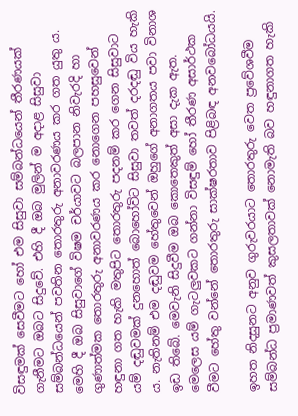විසඳුමක් සෙවීමට හෝ එම සිසුවා සම්බන්ධයෙන් තීරණයක් ගැනීමට ඔබට සිදුවේ. එහි දී ඔබ මුලින් ම අදාළ සිසුවා සම්බන්ධයෙන් පවතින තොරතුරු අනාවරණය කර ගත යුතු ය. මෙහි දී ඔබ සිසුවාගේ විෂම චර්යාවට බලපාන නිවැරදි හා ගුණාත්මක තොරතුරු අනාවරණය කර නොගෙන පහසුවෙන් හඳුනා ගත හැකි මතුපිට තොරතුරු පදනම් කර ගෙන සිසුවාට යම් දඬුවමක් දුනහොත් බොහෝවිට සිසුවා තවත් දරදඬු විය හැකි ය. නැතිනම් එම දඬුවම හේතුවෙන් ඔහුගේ අනාගතය පවා විනාශ ඉඩ තිබේ. මෙවැනි සිදුවීම ඔබ කොතෙකුත් අසා දැක ඇත. මෙලෙස යම් ගැටලුවකට ගන්නා විසඳුම් හෝ තීරණ අසාර්ථක වීමට හේතු වන්නේ තොරතුරු සාක්ෂරතාව පිළිබඳ අනවබෝධයයි.

ඉහත නිදසුනට අනුව ගුරුවරයාට තොරතුරු වෙත ප්‍රවේශවීම සම්බන්ධ ප්‍රමාණවත් කුසලතාවක් නොමැති බව හඳුනාගත හැකි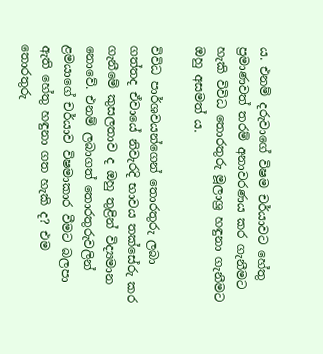ය. එනම් දරුවාගේ විෂම චර්යාවට හේතු ප්‍රමාණවත් තරම් අනාවරණය කර ගැනීමට හැකි විවිධ තොරතුරු මූලාශ්‍ර හඳුනා ගැනීමට ඔහු අසමත් ය.

විවිධ පාර්ශවයන්ගෙන් තොරතුරු ලබා ගත්තද ඒවායේ නිවැරදි භාවය තක්සේරු කර ගැනීමේ කුසලතාව ද ඔහු තුළින් විද්‍යමාන නොවේ. එනම් ලබාගත් තොරතුරුවලින් ළමයාගේ චර්යාව විෂමාකාර වීමට බලපා ඇති හේතු හඳුනා ගත හැකි ද? එම තොරතුරු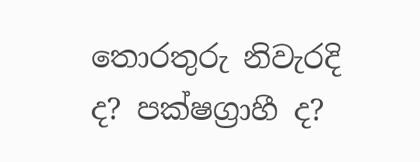තොරතුරු නිවැරදි ද? පක්ෂග්‍රාහී ද?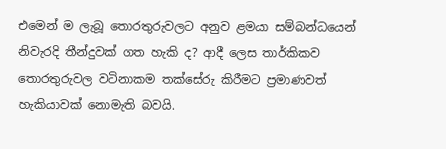එමෙන් ම ලැබූ තොරතුරුවලට අනුව ළමයා සම්බන්ධයෙන් නිවැරදි තීන්දුවක් ගත හැකි ද? ආදී ලෙස තාර්කිකව තොරතුරුවල වටිනාකම තක්සේරු කිරීමට ප්‍රමාණවත් හැකියාවක් නොමැති බවයි.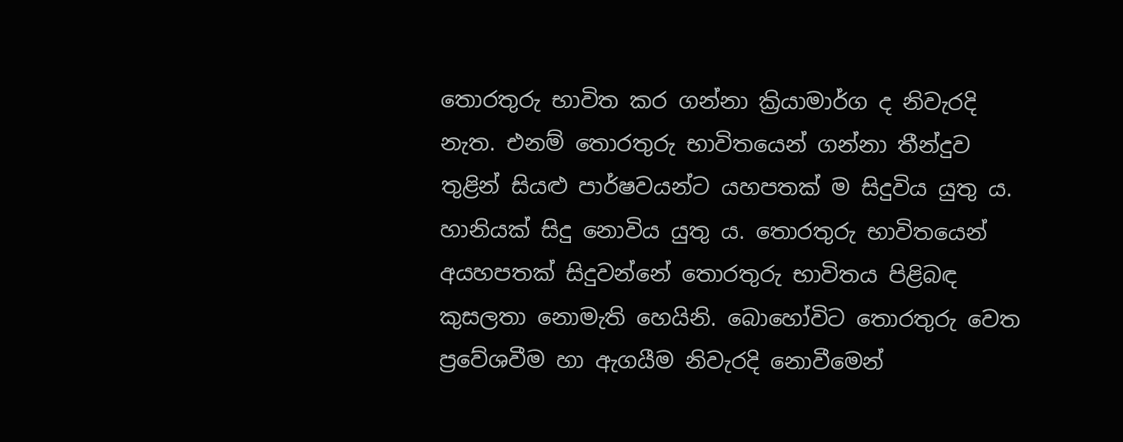තොරතුරු භාවිත කර ගන්නා ක්‍රියාමාර්ග ද නිවැරදි නැත. එනම් තොරතුරු භාවිතයෙන් ගන්නා තීන්දුව තුළින් සියළු පාර්ෂවයන්ට යහපතක් ම සිදුවිය යුතු ය. හානියක් සිදු නොවිය යුතු ය. තොරතුරු භාවිතයෙන් අයහපතක් සිදුවන්නේ තොරතුරු භාවිතය පිළිබඳ කුසලතා නොමැති හෙයිනි. බොහෝවිට තොරතුරු වෙත ප්‍රවේශවීම හා ඇගයීම නිවැරදි නොවීමෙන්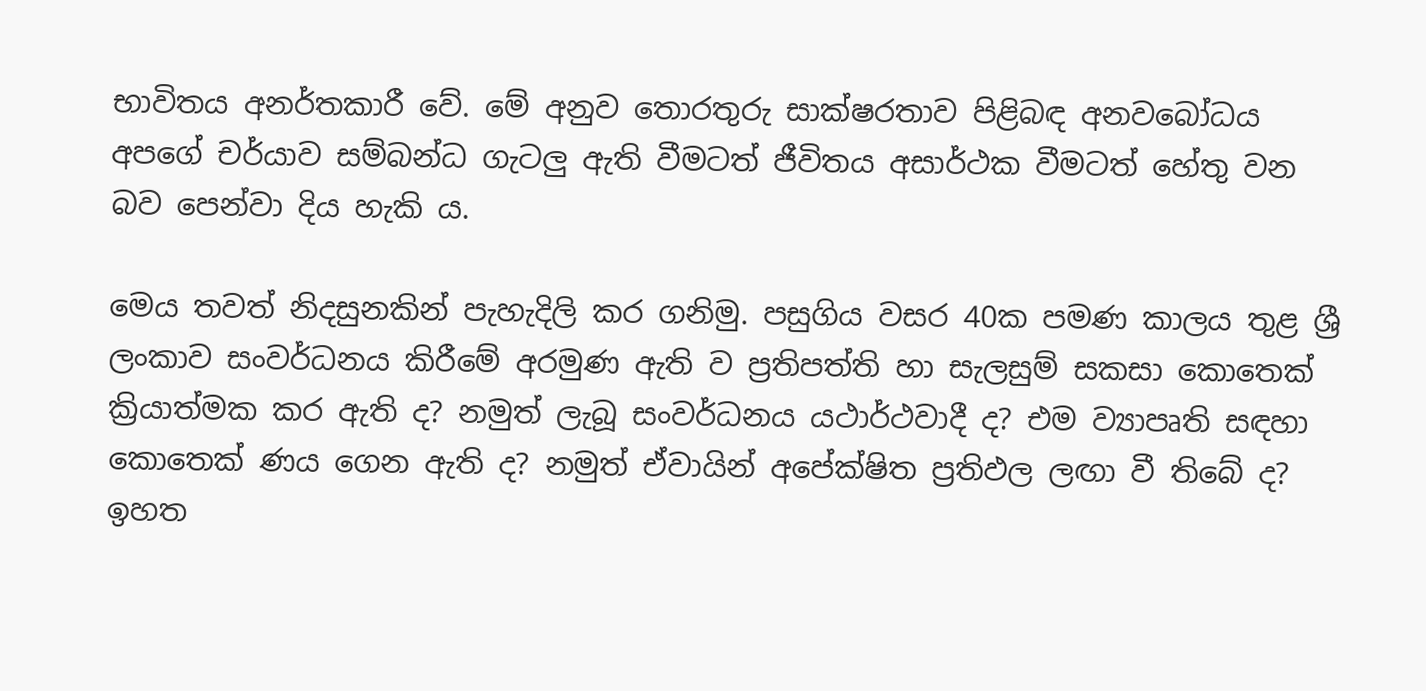භාවිතය අනර්තකාරී වේ. මේ අනුව තොරතුරු සාක්ෂරතාව පිළිබඳ අනවබෝධය අපගේ චර්යාව සම්බන්ධ ගැටලු ඇති වීමටත් ජීවිතය අසාර්ථක වීමටත් හේතු වන බව පෙන්වා දිය හැකි ය.

මෙය තවත් නිදසුනකින් පැහැදිලි කර ගනිමු. පසුගිය වසර 40ක පමණ කාලය තුළ ශ්‍රී ලංකාව සංවර්ධනය කිරීමේ අරමුණ ඇති ව ප්‍රතිපත්ති හා සැලසුම් සකසා කොතෙක් ක්‍රියාත්මක කර ඇති ද? නමුත් ලැබූ සංවර්ධනය යථාර්ථවාදී ද? එම ව්‍යාපෘති සඳහා කොතෙක් ණය ගෙන ඇති ද? නමුත් ඒවායින් අපේක්ෂිත ප්‍රතිඵල ලඟා වී තිබේ ද? ඉහත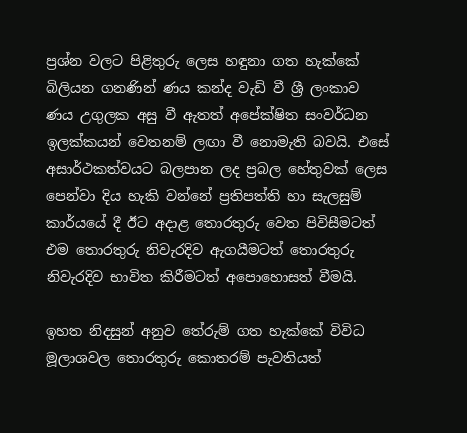ප්‍රශ්න වලට පිළිතුරු ලෙස හඳුනා ගත හැක්කේ බිලියන ගනණින් ණය කන්ද වැඩි වී ශ්‍රී ලංකාව ණය උගුලක අසු වී ඇතත් අපේක්ෂිත සංවර්ධන ඉලක්කයන් වෙතනම් ලඟා වී නොමැති බවයි. එසේ අසාර්ථකත්වයට බලපාන ලද ප්‍රබල හේතුවක් ලෙස පෙන්වා දිය හැකි වන්නේ ප්‍රතිපත්ති හා සැලසුම් කාර්යයේ දී ඊට අදාළ තොරතුරු වෙත පිවිසීමටත් එම තොරතුරු නිවැරදිව ඇගයීමටත් තොරතුරු නිවැරදිව භාවිත කිරීමටත් අපොහොසත් වීමයි.

ඉහත නිදසුන් අනුව තේරුම් ගත හැක්කේ විවිධ මූලාශවල තොරතුරු කොතරම් පැවතියත්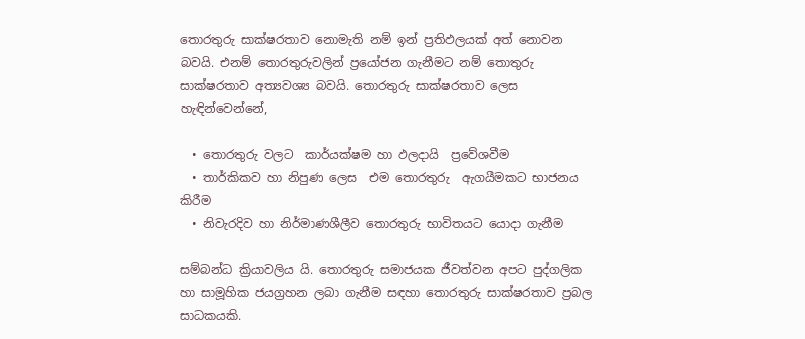තොරතුරු සාක්ෂරතාව නොමැති නම් ඉන් ප්‍රතිඵලයක් අත් නොවන බවයි. එනම් තොරතුරුවලින් ප්‍රයෝජන ගැනීමට නම් තොතුරු සාක්ෂරතාව අත්‍යවශ්‍ය බවයි. තොරතුරු සාක්ෂරතාව ලෙස හැඳින්වෙන්නේ,

  • තොරතුරු වලට  කාර්යක්ෂම හා ඵලදායි  ප්‍රවේශවීම
  • තාර්කිකව හා නිපුණ ලෙස  එම තොරතුරු  ඇගයීමකට භාජනය කිරීම
  • නිවැරදිව හා නිර්මාණශීලීව තොරතුරු භාවිතයට යොදා ගැනීම

සම්බන්ධ ක්‍රියාවලිය යි. තොරතුරු සමාජයක ජීවත්වන අපට පුද්ගලික හා සාමූහික ජයග්‍රහන ලබා ගැනීම සඳහා තොරතුරු සාක්ෂරතාව ප්‍රබල සාධකයකි.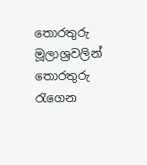තොරතුරු මූලාශ්‍රවලින් තොරතුරු රැගෙන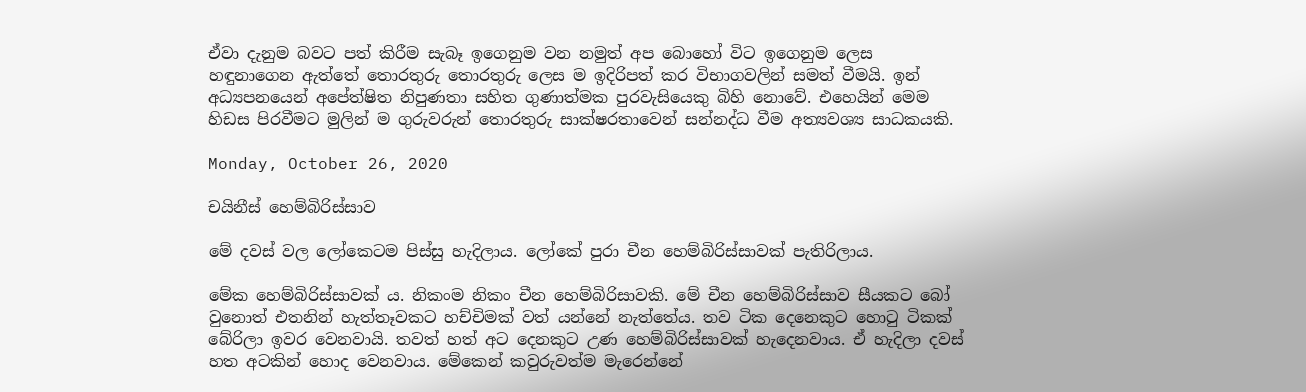ඒවා දැනුම බවට පත් කිරීම සැබෑ ඉගෙනුම වන නමුත් අප බොහෝ විට ඉගෙනුම ලෙස හඳුනාගෙන ඇත්තේ තොරතුරු තොරතුරු ලෙස ම ඉදිරිපත් කර විභාගවලින් සමත් වීමයි. ඉන් අධ්‍යපනයෙන් අපේත්ෂිත නිපුණතා සහිත ගුණාත්මක පුරවැසියෙකු බිහි නොවේ. එහෙයින් මෙම හිඩස පිරවීමට මුලින් ම ගුරුවරුන් තොරතුරු සාක්ෂරතාවෙන් සන්නද්ධ වීම අත්‍යවශ්‍ය සාධකයකි.

Monday, October 26, 2020

චයිනීස් හෙම්බිරිස්සාව

මේ දවස් වල ලෝකෙටම පිස්සු හැදිලාය. ලෝකේ පුරා චීන හෙම්බිරිස්සාවක් පැතිරිලාය.

මේක හෙම්බිරිස්සාවක් ය. නිකංම නිකං චීන හෙම්බිරිසාවකි. මේ චීන හෙම්බිරිස්සාව සීයකට බෝ වුනොත් එතනින් හැත්තෑවකට හච්චිමක් වත් යන්නේ නැත්තේය. තව ටික දෙනෙකුට හොටු ටිකක් බේරිලා ඉවර වෙනවායි. තවත් හත් අට දෙනකුට උණ හෙම්බිරිස්සාවක් හැදෙනවාය. ඒ හැදිලා දවස් හත අටකින් හොද වෙනවාය. මේකෙන් කවුරුවත්ම මැරෙන්නේ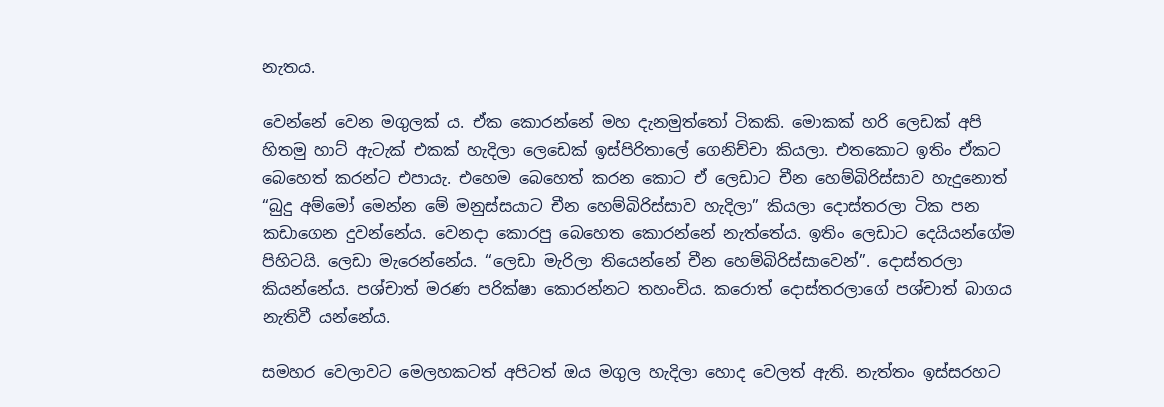නැතය.

වෙන්නේ වෙන මගුලක් ය. ඒක කොරන්නේ මහ දැනමුත්තෝ ටිකකි. මොකක් හරි ලෙඩක් අපි හිතමු හාට් ඇටැක් එකක් හැදිලා ලෙඩෙක් ඉස්පිරිතාලේ ගෙනිච්චා කියලා. එතකොට ඉතිං ඒකට බෙහෙත් කරන්ට එපායැ. එහෙම බෙහෙත් කරන කොට ඒ ලෙඩාට චීන හෙම්බිරිස්සාව හැදුනොත් “බුදු අම්මෝ මෙන්න මේ මනුස්සයාට චීන හෙම්බිරිස්සාව හැදිලා” කියලා දොස්තරලා ටික පන කඩාගෙන දුවන්නේය. වෙනදා කොරපු බෙහෙත කොරන්නේ නැත්තේය. ඉතිං ලෙඩාට දෙයියන්ගේම පිහිටයි. ලෙඩා මැරෙන්නේය. “ලෙඩා මැරිලා තියෙන්නේ චීන හෙම්බිරිස්සාවෙන්”. දොස්තරලා කියන්නේය. පශ්චාත් මරණ පරික්ෂා කොරන්නට තහංචිය. කරොත් දොස්තරලාගේ පශ්චාත් බාගය නැතිවී යන්නේය.

සමහර වෙලාවට මෙලහකටත් අපිටත් ඔය මගුල හැදිලා හොද වෙලත් ඇති. නැත්තං ඉස්සරහට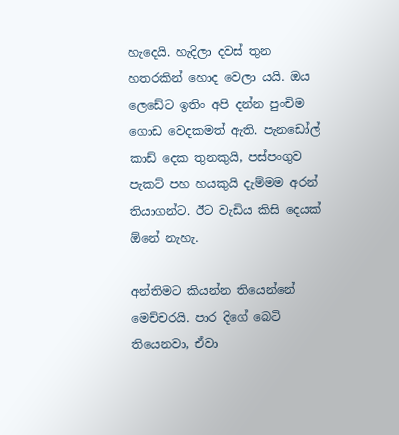හැදෙයි. හැදිලා දවස් තුන හතරකින් හොද වෙලා යයි. ඔය ලෙඩේට ඉතිං අපි දන්න පුංචිම ගොඩ වෙදකමත් ඇති. පැනඩෝල් කාඩ් දෙක තුනකුයි, පස්පංගුව පැකට් පහ හයකුයි දැම්මම අරන් තියාගන්ට. ඊට වැඩිය කිසි දෙයක් ඕනේ නැහැ.

අන්තිමට කියන්න තියෙන්නේ මෙච්චරයි. පාර දිගේ බෙටි තියෙනවා, ඒවා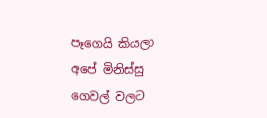පෑගෙයි කියලා අපේ මිනිස්සු ගෙවල් වලට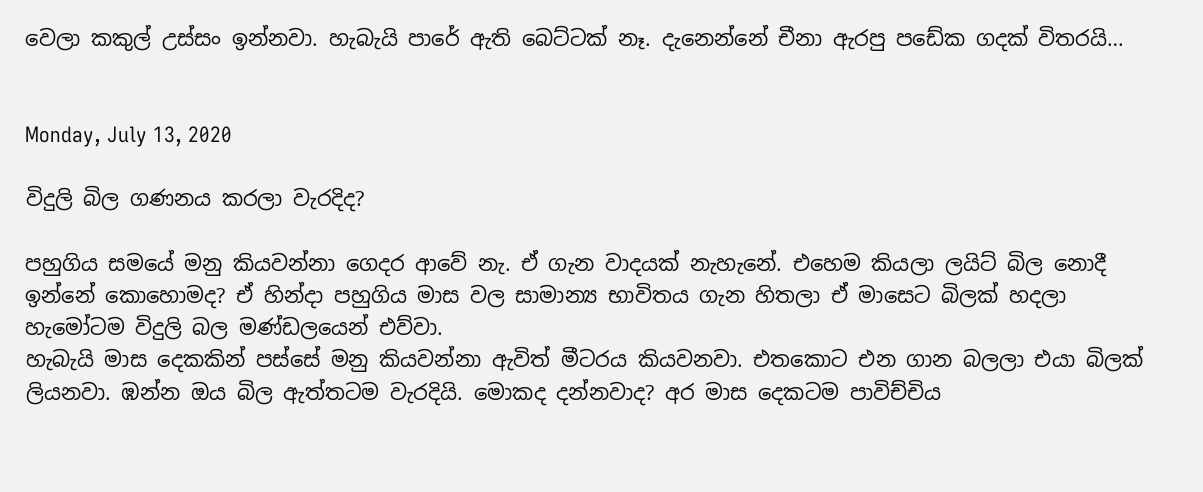වෙලා කකුල් උස්සං ඉන්නවා. හැබැයි පාරේ ඇති බෙට්ටක් නෑ. දැනෙන්නේ චීනා ඇරපු පඩේක ගදක් විතරයි…


Monday, July 13, 2020

විදුලි බිල ගණනය කරලා වැරදිද?

පහුගිය සමයේ මනු කියවන්නා ගෙදර ආවේ නැ. ඒ ගැන වාදයක් නැහැනේ. එහෙම කියලා ලයිට් බිල නොදී ඉන්නේ කොහොමද? ඒ හින්දා පහුගිය මාස වල සාමාන්‍ය භාවිතය ගැන හිතලා ඒ මාසෙට බිලක් හදලා හැමෝටම විදුලි බල මණ්ඩලයෙන් එව්වා.
හැබැයි මාස දෙකකින් පස්සේ මනු කියවන්නා ඇවිත් මීටරය කියවනවා. එතකොට එන ගාන බලලා එයා බිලක් ලියනවා. ඹන්න ඔය බිල ඇත්තටම වැරදියි. මොකද දන්නවාද? අර මාස දෙකටම පාවිච්චිය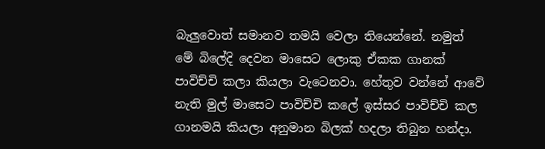බැලුවොත් සමානව තමයි වෙලා තියෙන්නේ. නමුත් මේ බිලේදි දෙවන මාසෙට ලොකු ඒකක ගානක් පාවිච්චි කලා කියලා වැටෙනවා. හේතුව වන්නේ ආවේ නැති මුල් මාසෙට පාවිච්චි කලේ ඉස්සර පාවිච්චි කල ගානමයි කියලා අනුමාන බිලක් හදලා තිබුන හන්දා.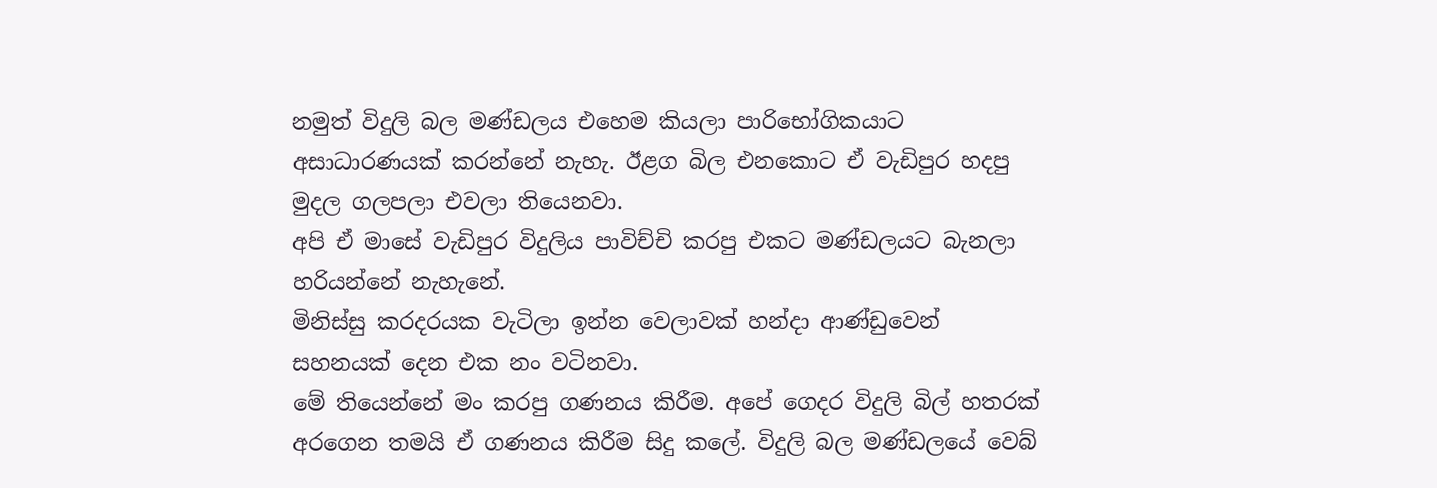නමුත් විදුලි බල මණ්ඩලය එහෙම කියලා පාරිභෝගිකයාට අසාධාරණයක් කරන්නේ නැහැ. ඊළග බිල එනකොට ඒ වැඩිපුර හදපු මුදල ගලපලා එවලා තියෙනවා.
අපි ඒ මාසේ වැඩිපුර විදුලිය පාවිච්චි කරපු එකට මණ්ඩලයට බැනලා හරියන්නේ නැහැනේ.
මිනිස්සු කරදරයක වැටිලා ඉන්න වෙලාවක් හන්දා ආණ්ඩුවෙන් සහනයක් දෙන එක නං වටිනවා.
මේ තියෙන්නේ මං කරපු ගණනය කිරීම. අපේ ගෙදර විදුලි බිල් හතරක් අරගෙන තමයි ඒ ගණනය කිරීම සිදු කලේ. විදුලි බල මණ්ඩලයේ වෙබ්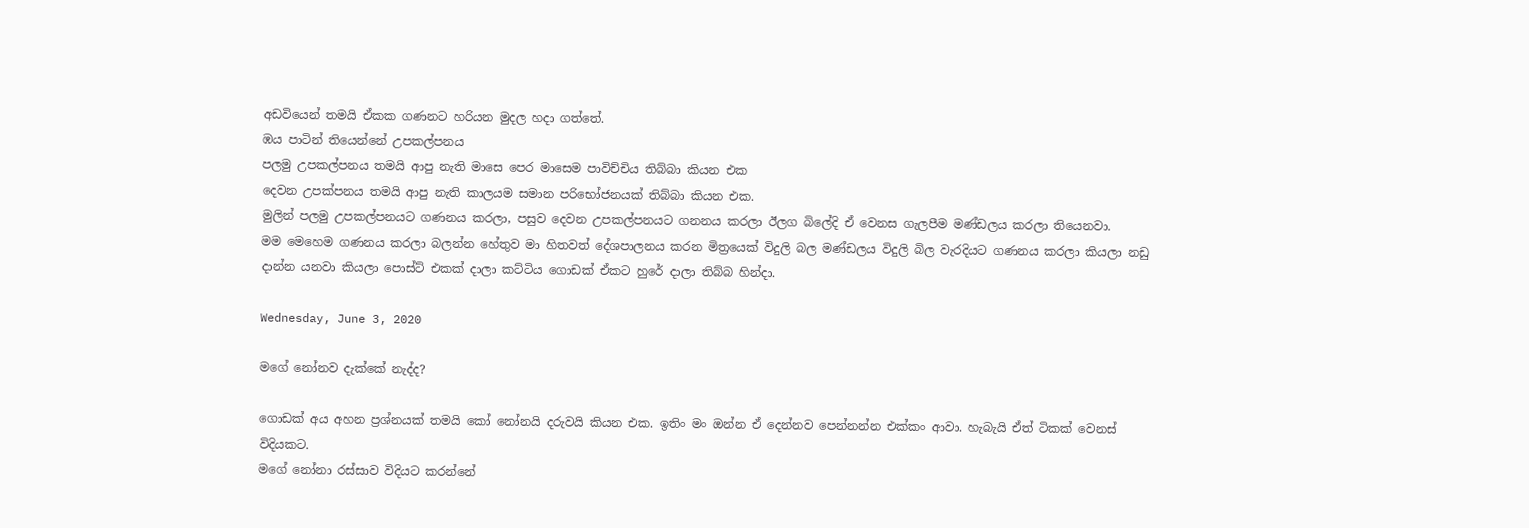අඩවියෙන් තමයි ඒකක ගණනට හරියන මුදල හදා ගත්තේ.
ඹය පාටින් තියෙන්නේ උපකල්පනය
පලමු උපකල්පනය තමයි ආපු නැති මාසෙ පෙර මාසෙම පාවිච්චිය තිබ්බා කියන එක
දෙවන උපක්පනය තමයි ආපු නැති කාලයම සමාන පරිභෝජනයක් තිබ්බා කියන එක.
මුලින් පලමු උපකල්පනයට ගණනය කරලා, පසුව දෙවන උපකල්පනයට ගනනය කරලා ඊලග බිලේදි ඒ වෙනස ගැලපීම මණ්ඩලය කරලා තියෙනවා.
මම මෙහෙම ගණනය කරලා බලන්න හේතුව මා හිතවත් දේශපාලනය කරන මිත්‍රයෙක් විදුලි බල මණ්ඩලය විදුලි බිල වැරදියට ගණනය කරලා කියලා නඩු දාන්න යනවා කියලා පොස්ට් එකක් දාලා කට්ටිය ගොඩක් ඒකට හුරේ දාලා තිබ්බ හින්දා.

Wednesday, June 3, 2020

මගේ නෝනව දැක්කේ නැද්ද?

ගොඩක් අය අහන ප්‍රශ්නයක් තමයි කෝ නෝනයි දරුවයි කියන එක. ඉතිං මං ඔන්න ඒ දෙන්නව පෙන්නන්න එක්කං ආවා. හැබැයි ඒත් ටිකක් වෙනස් විදියකට.
මගේ නෝනා රස්සාව විදියට කරන්නේ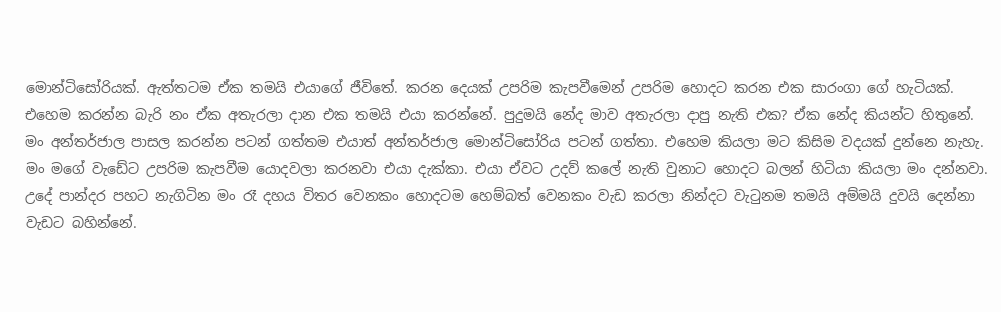මොන්ටිසෝරියක්. ඇත්තටම ඒක තමයි එයාගේ ජීවිතේ. කරන දෙයක් උපරිම කැපවීමෙන් උපරිම හොදට කරන එක සාරංගා ගේ හැටියක්. එහෙම කරන්න බැරි නං ඒක අතැරලා දාන එක තමයි එයා කරන්නේ. පුදුමයි නේද මාව අතැරලා දාපු නැති එක? ඒක නේද කියන්ට හිතුනේ.
මං අන්තර්ජාල පාසල කරන්න පටන් ගත්තම එයාත් අන්තර්ජාල මොන්ටිසෝරිය පටන් ගත්තා. එහෙම කියලා මට කිසිම වදයක් දුන්නෙ නැහැ. මං මගේ වැඩේට උපරිම කැපවීම යොදවලා කරනවා එයා දැක්කා. එයා ඒවට උදව් කලේ නැති වුනාට හොදට බලන් හිටියා කියලා මං දන්නවා. උදේ පාන්දර පහට නැගිටින මං රෑ දහය විතර වෙනකං හොදටම හෙම්බත් වෙනකං වැඩ කරලා නින්දට වැටුනම තමයි අම්මයි දුවයි දෙන්නා වැඩට බහින්නේ.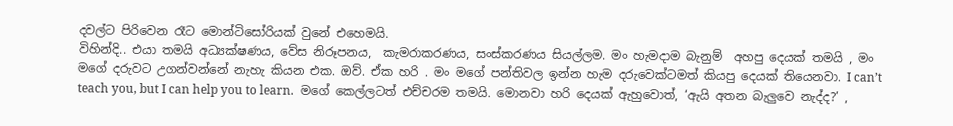දවල්ට පිරිවෙන රෑට මොන්ටිසෝරියක් වුනේ එහෙමයි.
විහින්දි.. එයා තමයි අධ්‍යක්ෂණය, වේස නිරූපනය,  කැමරාකරණය, සංස්කරණය සියල්ලම. මං හැමදාම බැනුම්  අහපු දෙයක් තමයි , මං මගේ දරුවට උගන්වන්නේ නැහැ කියන එක. ඔව්. ඒක හරි . මං මගේ පන්තිවල ඉන්න හැම දරුවෙක්ටමත් කියපු දෙයක් තියෙනවා. I can’t teach you, but I can help you to learn.  මගේ කෙල්ලටත් එච්චරම තමයි. මොනවා හරි දෙයක් ඇහුවොත්, ‘ඇයි අතන බැලුවෙ නැද්ද?’ ,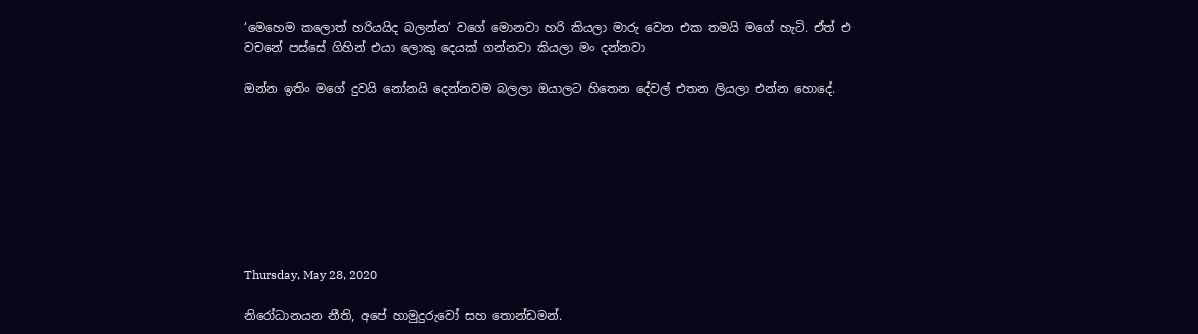‘මෙහෙම කලොත් හරියයිද බලන්න’ වගේ මොනවා හරි කියලා මාරු වෙන එක තමයි මගේ හැටි. ඒත් එ වචනේ පස්සේ ගිහින් එයා ලොකු දෙයක් ගන්නවා කියලා මං දන්නවා

ඔන්න ඉතිං ම‌ගේ දුවයි නෝනයි දෙන්නවම බලලා ඔයාලට හිතෙන දේවල් එතන ලියලා එන්න හොදේ.








Thursday, May 28, 2020

නිරෝධානයන නීති, අපේ හාමුදුරුවෝ සහ තොන්ඩමන්.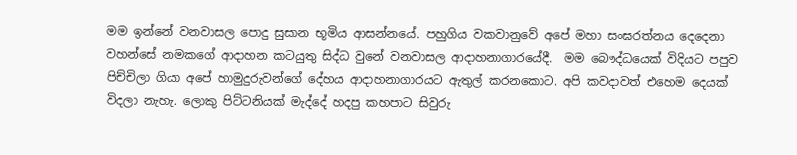මම ඉන්නේ වනවාසල පොදු සුසාන භූමිය ආසන්නයේ. පහුගිය වකවානුවේ අපේ මහා සංඝරත්නය දෙදෙනා වහන්සේ නමකගේ ආදාහන කටයුතු සිද්ධ වුනේ වනවාසල ආදාහනාගාරයේදී.  මම බෞද්ධයෙක් විදියට පපුව පිච්චිලා ගියා අපේ හාමුදුරුවන්ගේ දේහය ආදාහනාගාරයට ඇතුල් කරනකොට. අපි කවදාවත් එහෙම දෙයක් විදලා නැහැ. ලොකු පිට්ටනියක් මැද්දේ හදපු කහපාට සිවුරු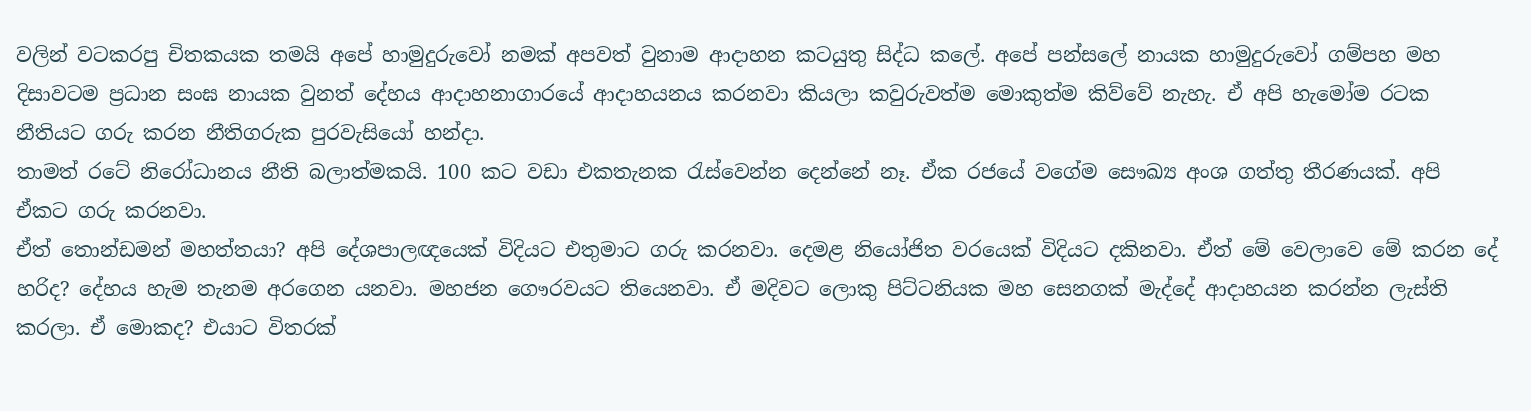වලින් වටකරපු චිතකයක තමයි අපේ හාමුදුරුවෝ නමක් අපවත් වුනාම ආදාහන කටයුතු සිද්ධ කලේ. අපේ පන්සලේ නායක හාමුදුරුවෝ ගම්පහ මහ දිසාවටම ප්‍රධාන සංඝ නායක වුනත් දේහය ආදාහනාගාරයේ ආදාහයනය කරනවා කියලා කවුරුවත්ම මොකුත්ම කිව්වේ නැහැ. ඒ අපි හැමෝම රටක නීතියට ගරු කරන නීතිගරුක පුරවැසියෝ හන්දා.
තාමත් රටේ නිරෝධානය නීති බලාත්මකයි. 100 කට වඩා එකතැනක රැස්වෙන්න දෙන්නේ නෑ. ඒක රජයේ වගේම සෞඛ්‍ය අංශ ගත්තු තීරණයක්. අපි ඒකට ගරු කරනවා.
ඒත් තොන්ඩමන් මහත්තයා? අපි දේශපාලඥයෙක් විදියට එතුමාට ගරු කරනවා. දෙමළ නියෝජිත වරයෙක් විදියට දකිනවා. ඒත් මේ වෙලාවෙ මේ කරන දේ හරිද? දේහය හැම තැනම අරගෙන යනවා. මහජන ගෞරවයට තියෙනවා. ඒ මදිවට ලොකු පිට්ටනියක මහ සෙනගක් මැද්දේ ආදාහයන කරන්න ලැස්ති කරලා. ඒ මොකද? එයාට විතරක්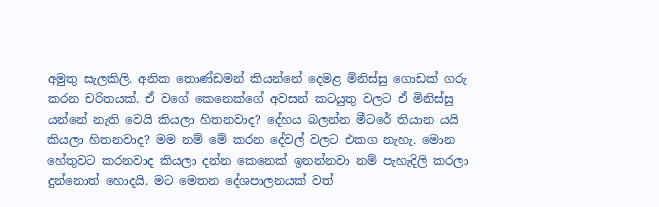අමුතු සැලකිලි. අනික තොණ්ඩමන් කියන්නේ දෙමළ මිනිස්සු ගොඩක් ගරු කරන චරිතයක්. ඒ වගේ කෙනෙක්ගේ අවසන් කටයුතු වලට ඒ මිනිස්සු යන්නේ නැති වෙයි කියලා හිතනවාද? දේහය බලන්න මීටරේ තියාන යයි කියලා හිතනවාද? මම නම් මේ කරන දේවල් වලට එකග නැහැ. මොන හේතුවට කරනවාද කියලා දන්න කෙනෙක් ඉනන්නවා නම් පැහැදිලි කරලා දුන්නොත් හොදයි. මට මෙතන දේශපාලනයක් වත්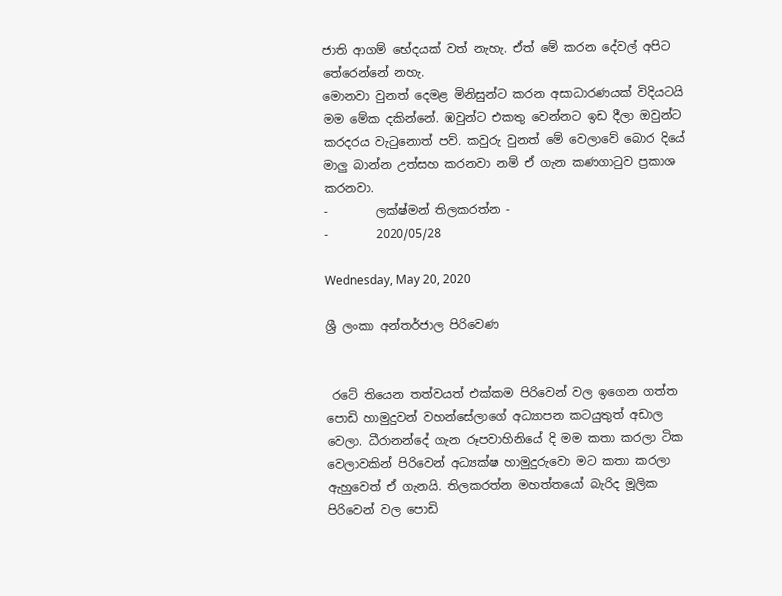ජාති ආගම් භේදයක් වත් නැහැ. ඒත් මේ කරන දේවල් අපිට තේරෙන්නේ නහැ.
මොනවා වුනත් දෙමළ මිනිසුන්ට කරන අසාධාරණයක් විදියටයි මම මේක දකින්නේ. ඹවුන්ට එකතු වෙන්නට ඉඩ දීලා ඔවුන්ට කරදරය වැටුනොත් පව්. කවුරු වුනත් මේ වෙලාවේ බොර දියේ මාලු බාන්න උත්සහ කරනවා නම් ඒ ගැන කණගාටුව ප්‍රකාශ කරනවා.
-        ලක්ෂ්මන් තිලකරත්න -
-        2020/05/28

Wednesday, May 20, 2020

ශ්‍රී ලංකා අන්තර්ජාල පිරිවෙණ


 රටේ තියෙන තත්වයත් එක්කම පිරිවෙන් වල ඉගෙන ගත්ත පොඩි හාමුදුවන් වහන්සේලාගේ අධ්‍යාපන කටයුතුත් අඩාල වෙලා. ධීරානන්දේ ගැන රූපවාහිනියේ දි මම කතා කරලා ටික වෙලාවකින් පිරිවෙන් අධ්‍යක්ෂ හාමුදුරුවො මට කතා කරලා ඇහුවෙත් ඒ ගැනයි. තිලකරත්න මහත්තයෝ බැරිද මූලික පිරිවෙන් වල පොඩි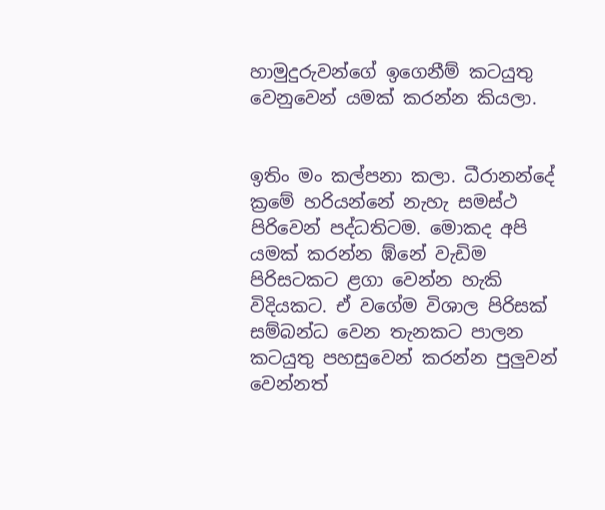හාමුදුරුවන්ගේ ඉගෙනීම් කටයුතු වෙනුවෙන් යමක් කරන්න කියලා.


ඉතිං මං කල්පනා කලා. ධීරානන්දේ ක්‍රමේ හරියන්නේ නැහැ සමස්ථ පිරිවෙන් පද්ධතිටම. මොකද අපි යමක් කරන්න ඹ්නේ වැඩිම පිරිසටකට ළගා වෙන්න හැකි විදියකට. ඒ වගේම විශාල පිරිසක් සම්බන්ධ වෙන තැනකට පාලන කටයුතු පහසුවෙන් කරන්න පුලුවන් වෙන්නත්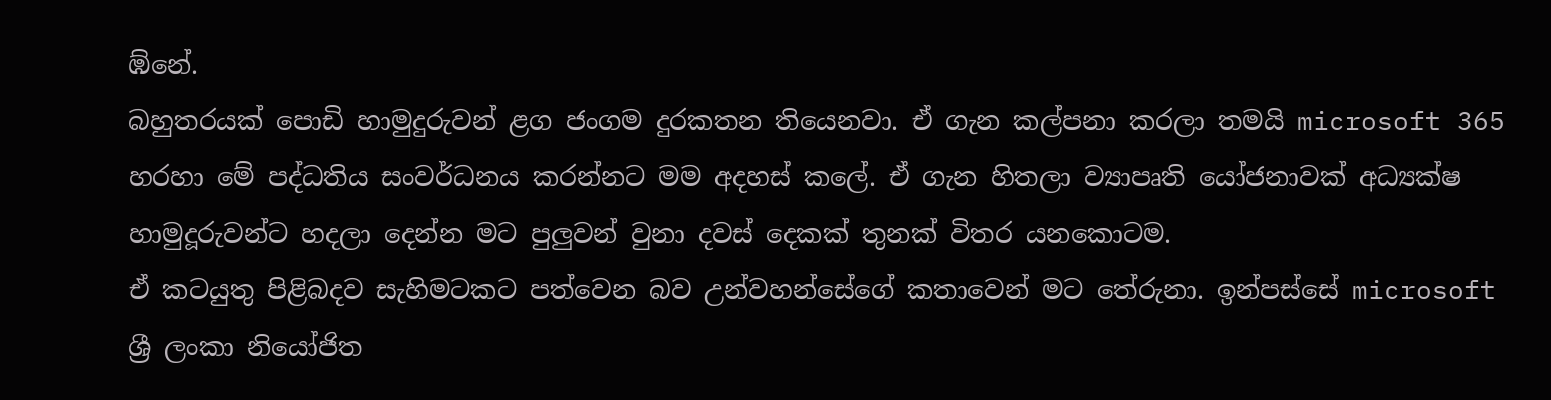ඹ්නේ.
බහුතරයක් පොඩි හාමුදුරුවන් ළග ජංගම දුරකතන තියෙනවා. ඒ ගැන කල්පනා කරලා තමයි microsoft 365 හරහා මේ පද්ධතිය සංවර්ධනය කරන්නට මම අදහස් කලේ. ඒ ගැන හිතලා ව්‍යාපෘති යෝජනාවක් අධ්‍යක්ෂ හාමුදූරුවන්ට හදලා දෙන්න මට පුලුවන් වුනා දවස් දෙකක් තුනක් විතර යනකොටම.
ඒ කටයුතු පිළිබදව සැහිමටකට පත්වෙන බව උන්වහන්සේගේ කතාවෙන් මට තේරුනා. ඉන්පස්සේ microsoft ශ්‍රී ලංකා නියෝජිත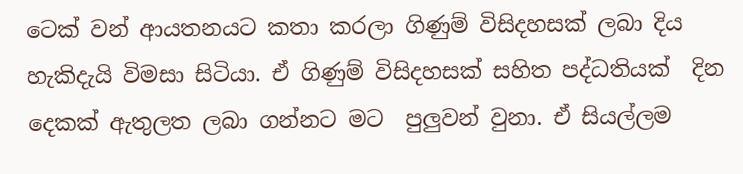ටෙක් වන් ආයතනයට කතා කරලා ගිණුම් විසිදහසක් ලබා දිය හැකිදැයි විමසා සිටියා. ඒ ගිණුම් විසිදහසක් සහිත පද්ධතියක්  දින දෙකක් ඇතුලත ලබා ගන්නට මට  පුලුවන් වුනා. ඒ සියල්ලම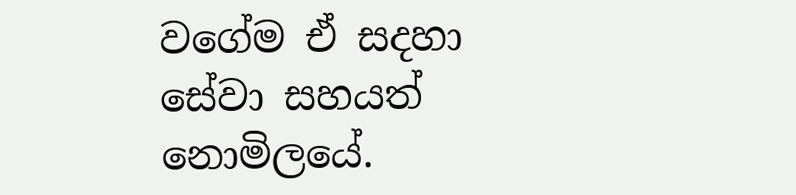වගේම ඒ සදහා සේවා සහයත් නොමිලයේ.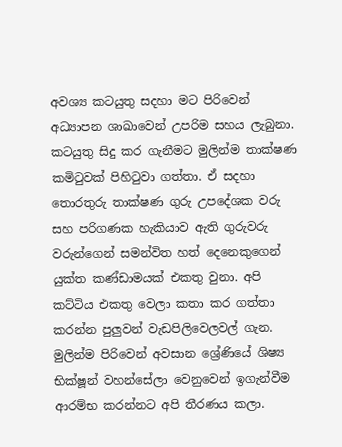අවශ්‍ය කටයුතු සදහා මට පිරිවෙන් අධ්‍යාපන ශාඛාවෙන් උපරිම සහය ලැබුනා. කටයුතු සිදු කර ගැනීමට මුලින්ම තාක්ෂණ කමිටුවක් පිහිටුවා ගත්තා. ඒ සදහා තොරතුරු තාක්ෂණ ගුරු උපදේශක වරු සහ පරිගණක හැකියාව ඇති ගුරුවරු වරුන්ගෙන් සමන්විත හත් දෙනෙකුගෙන් යුක්ත කණ්ඩාමයක් එකතු වුනා. අපි කට්ටිය එකතු වෙලා කතා කර ගත්තා කරන්න පුලුවන් වැඩපිලිවෙලවල් ගැන.
මුලින්ම පිරිවෙන් අවසාන ශ්‍රේණියේ ශිෂ්‍ය භික්ෂූන් වහන්සේලා වෙනුවෙන් ඉගැන්වීම ආරම්භ කරන්නට අපි තීරණය කලා.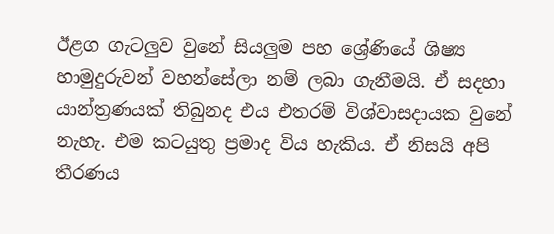ඊළග ගැටලුව වුනේ සියලුම පහ ශ්‍රේණියේ ශිෂ්‍ය හාමුදුරුවන් වහන්සේලා නම් ලබා ගැනීමයි. ඒ සදහා යාන්ත්‍රණයක් තිබුනද එය එතරම් විශ්වාසදායක වුනේ නැහැ. එම කටයුතු ප්‍රමාද විය හැකිය. ඒ නිසයි අපි තීරණය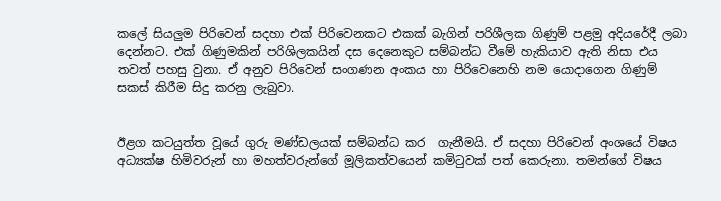කලේ සියලුම පිරිවෙන් සදහා එක් පිරිවෙනකට එකක් බැගින් පරිශීලක ගිණුම් පළමු අදියරේදී ලබා දෙන්නට. එක් ගිණුමකින් පරිශිලකයින් දස දෙනෙකුට සම්බන්ධ වීමේ හැකියාව ඇති නිසා එය තවත් පහසු වුනා. ඒ අනුව පිරිවෙන් සංගණන අංකය හා පිරිවෙනෙහි නම යොදාගෙන ගිණුම් සකස් කිරීම සිදු කරනු ලැබුවා.


ඊළග කටයුත්ත වූයේ ගුරු මණ්ඩලයක් සම්බන්ධ කර  ගැනීමයි. ඒ සදහා පිරිවෙන් අංශයේ විෂය අධ්‍යක්ෂ හිමිවරුන් හා මහත්වරුන්ගේ මූලිකත්වයෙන් කමිටුවක් පත් කෙරුනා. තමන්ගේ විෂය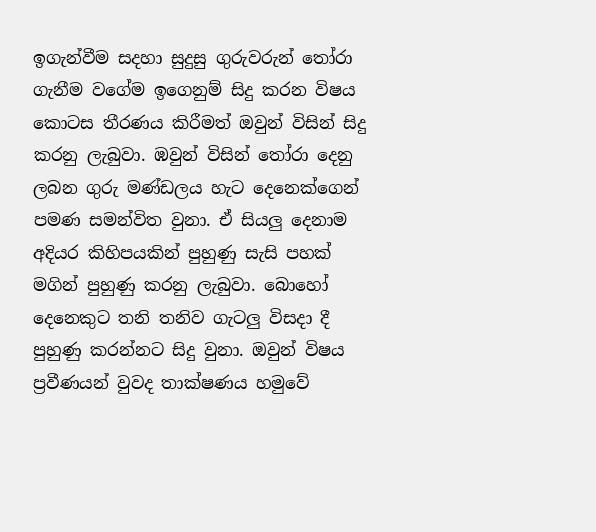ඉගැන්වීම සදහා සුදුසු ගුරුවරුන් තෝරා ගැනීම වගේම ඉගෙනුම් සිදු කරන විෂය කොටස තීරණය කිරීමත් ඔවුන් විසින් සිදු කරනු ලැබුවා. ඹවුන් විසින් තෝරා දෙනු ලබන ගුරු මණ්ඩලය හැට දෙනෙක්ගෙන් පමණ සමන්විත වුනා. ඒ සියලු දෙනාම අදියර කිහිපයකින් පුහුණු සැසි පහක් මගින් පුහුණු කරනු ලැබුවා. බොහෝ දෙනෙකුට තනි තනිව ගැටලු විසදා දී පුහුණු කරන්නට සිදු වුනා. ඔවුන් විෂය ප්‍රවීණයන් වුවද තාක්ෂණය හමුවේ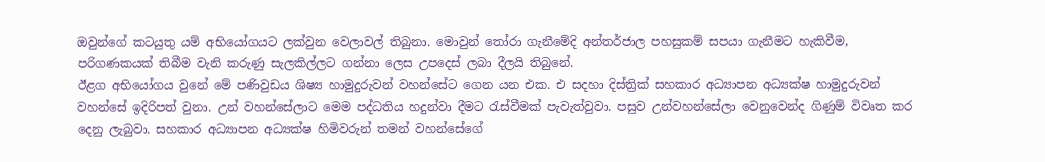ඔවුන්ගේ කටයුතු යම් අභියෝගයට ලක්වුන වෙලාවල් තිබුනා. මොවුන් තෝරා ගැනීමේදි අන්තර්ජාල පහසුකම් සපයා ගැනීමට හැකිවීම, පරිගණකයක් තිබීම වැනි කරුණු සැලකිල්ලට ගන්නා ලෙස උපදෙස් ලබා දීලයි තිබුනේ.
ඊළග අභියෝගය වුනේ මේ පණිවුඩය ශිෂ්‍ය හාමුදුරුවන් වහන්සේට ගෙන යන එක. එ සදහා දිස්ත්‍රික් සහකාර අධ්‍යාපන අධ්‍යක්ෂ හාමුදුරුවන් වහන්සේ ඉදිරිපත් වුනා. උන් වහන්සේලාට මෙම පද්ධතිය හදුන්වා දීමට රැස්වීමක් පැවැත්වුවා. පසුව උන්වහන්සේලා වෙනුවෙන්ද ගිණුම් විවෘත කර දෙනු ලැබුවා. සහකාර අධ්‍යාපන අධ්‍යක්ෂ හිමිවරුන් තමන් වහන්සේගේ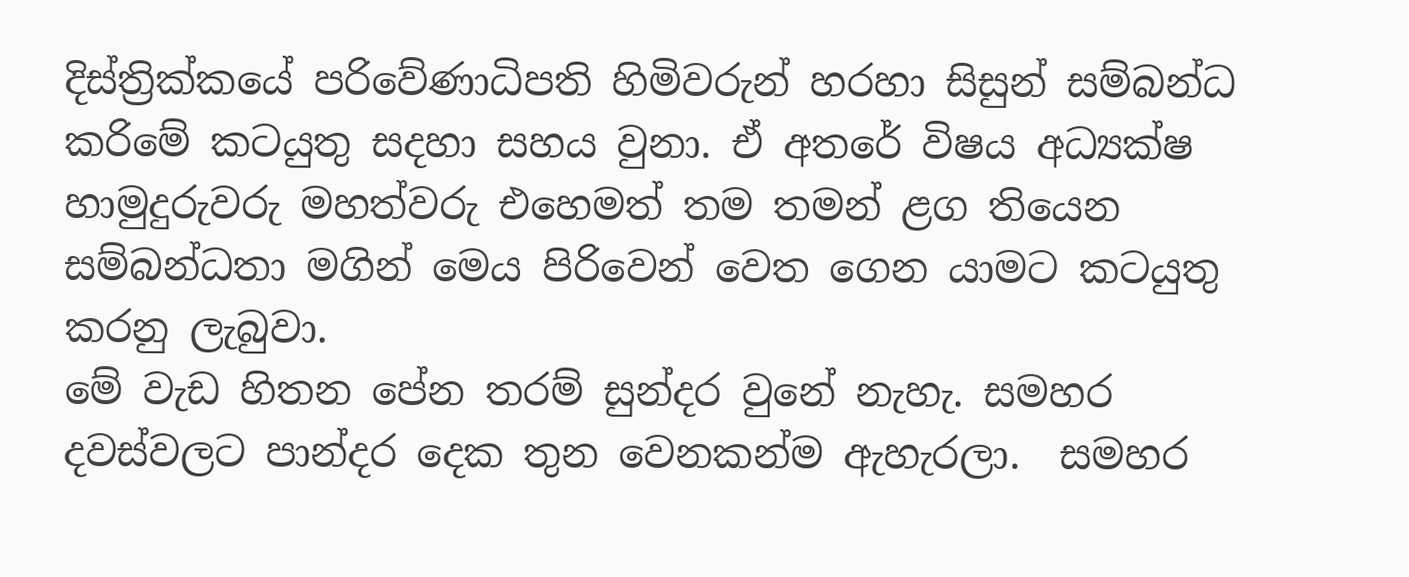දිස්ත්‍රික්කයේ පරිවේණාධිපති හිමිවරුන් හරහා සිසුන් සම්බන්ධ කරිමේ කටයුතු සදහා සහය වුනා. ඒ අතරේ විෂය අධ්‍යක්ෂ හාමුදුරුවරු මහත්වරු එහෙමත් තම තමන් ළග තියෙන සම්බන්ධතා මගින් මෙය පිරිවෙන් වෙත ගෙන යාමට කටයුතු කරනු ලැබුවා.
මේ වැඩ හිතන පේන තරම් සුන්දර වුනේ නැහැ. සමහර දවස්වලට පාන්දර දෙක තුන වෙනකන්ම ඇහැරලා.  සමහර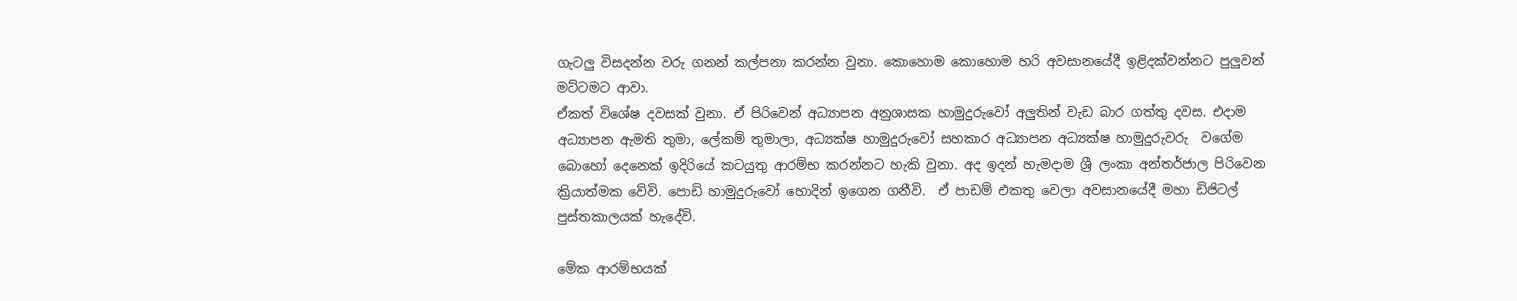ගැටලු විසදන්න වරු ගනන් කල්පනා කරන්න වුනා. කොහොම කොහොම හරි අවසානයේදී ඉළිදක්වන්නට පුලුවන් මට්ටමට ආවා.
ඒකත් විශේෂ දවසක් වුනා. ඒ පිරිවෙන් අධ්‍යාපන අනුශාසක හාමුදුරුවෝ අලුතින් වැඩ බාර ගත්තු දවස. එදාම  අධ්‍යාපන ඇමති තුමා, ලේකම් තුමාලා, අධ්‍යක්ෂ හාමුදුරුවෝ සහකාර අධ්‍යාපන අධ්‍යක්ෂ හාමුදුරුවරු  වගේම බොහෝ දෙනෙක් ඉදිරියේ කටයුතු ආරම්භ කරන්නට හැකි වුනා. අද ඉදන් හැමදාම ශ්‍රී ලංකා අන්තර්ජාල පිරිවෙන ක්‍රියාත්මක වේවි. පොඩි හාමුදුරුවෝ හොදින් ඉගෙන ගනීවි.  ඒ පාඩම් එකතු වෙලා අවසානයේදී මහා ඩිජිටල් පුස්තකාලයක් හැදේවි.

මේක ආරම්භයක්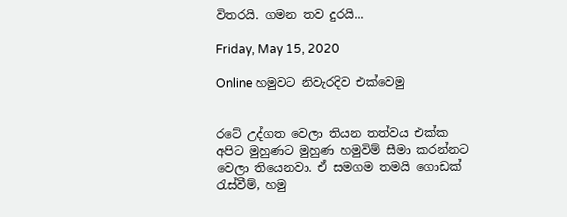විතරයි. ගමන තව දුරයි...

Friday, May 15, 2020

Online හමුවට නිවැරදිව එක්වෙමු


රටේ උද්ගත වෙලා තියන තත්වය එක්ක අපිට මුහුණට මුහුණ හමුවිම් සීමා කරන්නට වෙලා තියෙනවා. ඒ සමගම තමයි ගොඩක් රැස්වීම්, හමු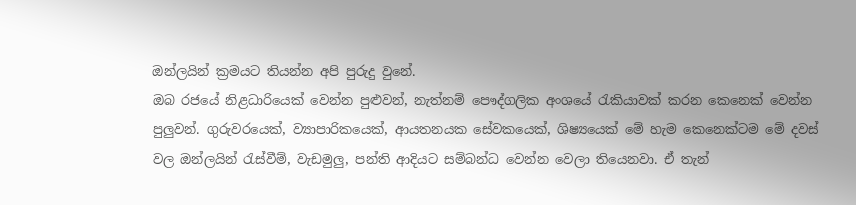ඔන්ලයින් ක්‍රමයට තියන්න අපි පුරුදු වුනේ.
ඔබ රජයේ නිළධාරියෙක් වෙන්න පුළුවන්, නැත්නම් පෞද්ගලික අංශයේ රැකියාවක් කරන කෙනෙක් වෙන්න පුලුවන්. ගුරුවරයෙක්, ව්‍යාපාරිකයෙක්, ආයතනයක සේවකයෙක්, ශිෂ්‍යයෙක් මේ හැම කෙනෙක්ටම මේ දවස් වල ඔන්ලයින් රැස්වීම්, වැඩමුලු, පන්ති ආදියට සම්බන්ධ වෙන්න වෙලා තියෙනවා. ඒ තැන්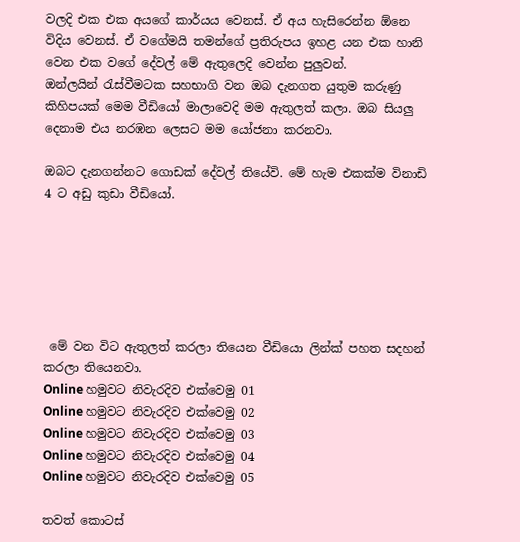වලදි එක එක අයගේ කාර්යය වෙනස්. ඒ අය හැසිරෙන්න ඕනෙ විදිය වෙනස්. ඒ වගේමයි තමන්ගේ ප්‍රතිරුපය ඉහළ යන එක හානි වෙන එක වගේ දේවල් මේ ඇතුලෙදි වෙන්න පුලුවන්.
ඔන්ලයින් රැස්වීමටක සහභාගි වන ඔබ දැනගත යුතුම කරුණු කිහිපයක් මෙම වීඩියෝ මාලාවෙදි මම ඇතුලත් කලා. ඔබ සියලු දෙනාම එය නරඹන ලෙසට මම යෝජනා කරනවා.

ඔබට දැනගන්නට ගොඩක් දේවල් තියේවි. මේ හැම එකක්ම විනාඩි 4 ට අඩු කුඩා වීඩියෝ.






 මේ වන විට ඇතුලත් කරලා තියෙන වීඩියො ලින්ක් පහත සදහන් කරලා තියෙනවා.
Online හමුවට නිවැරදිව එක්වෙමු 01
Online හමුවට නිවැරදිව එක්වෙමු 02
Online හමුවට නිවැරදිව එක්වෙමු 03
Online හමුවට නිවැරදිව එක්වෙමු 04
Online හමුවට නිවැරදිව එක්වෙමු 05

තවත් කොටස්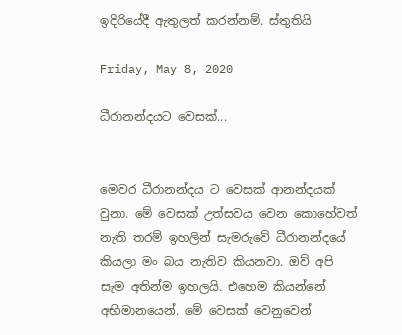ඉදිරියේදී ඇතුලත් කරන්නම්. ස්තුතියි

Friday, May 8, 2020

ධීරානන්දයට වෙසක්...


මෙවර ධීරානන්දය ට වෙසක් ආනන්දයක් වුනා. මේ වෙසක් උත්සවය වෙන කොහේවත් නැති තරම් ඉහලින් සැමරුවේ ධීරානන්දයේ කියලා මං බය නැතිව කියනවා. ඔව් අපි සැම අතින්ම ඉහලයි. එහෙම කියන්නේ අභිමානයෙන්. මේ වෙසක් වෙනුවෙන්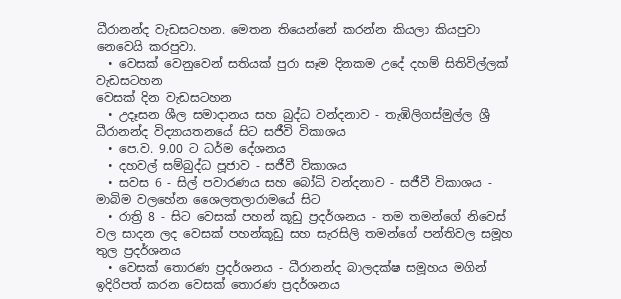ධීරානන්ද වැඩසටහන. මෙතන තියෙන්නේ කරන්න කියලා කියපුවා නෙවෙයි කරපුවා.
  • වෙසක් වෙනුවෙන් සතියක් පුරා සෑම දිනකම උදේ දහම් සිතිවිල්ලක් වැඩසටහන
වෙසක් දින වැඩසටහන
  • උදෑසන ශීල සමාදානය සහ බුද්ධ වන්දනාව - තැඹිලිගස්මුල්ල ශ්‍රී ධීරානන්ද විද්‍යායතනයේ සිට සජීවි විකාශය
  • පෙ.ව. 9.00 ට ධර්ම දේශනය
  • දහවල් සම්බුද්ධ පූජාව - සජීවී විකාශය
  • සවස 6 - සිල් පවාරණය සහ බෝධි වන්දනාව - සජීවී විකාශය - මාබිම වලහේන ශෛලතලාරාමයේ සිට
  • රාත්‍රි 8 - සිට වෙසක් පහන් කූඩු ප්‍රදර්ශනය - තම තමන්ගේ නිවෙස් වල සාදන ලද වෙසක් පහන්කූඩු සහ සැරසිලි තමන්ගේ පන්තිවල සමූහ තුල ප්‍රදර්ශනය
  • වෙසක් තොරණ ප්‍රදර්ශනය - ධීරානන්ද බාලදක්ෂ සමූහය මගින් ඉදිරිපත් කරන වෙසක් තොරණ ප්‍රදර්ශනය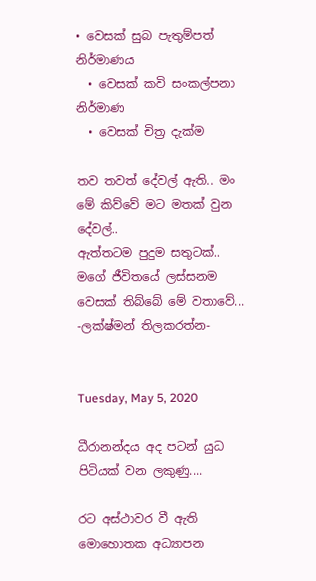• වෙසක් සුබ පැතුම්පත් නිර්මාණය
  • වෙසක් කවි සංකල්පනා නිර්මාණ
  • වෙසක් චිත්‍ර දැක්ම

තව තවත් දේවල් ඇති.. මං මේ කිව්වේ මට මතක් වුන දේවල්..
ඇත්තටම පුදුම සතුටක්.. මගේ ජීවිතයේ ලස්සනම වෙසක් තිබ්බේ මේ වතාවේ...
-ලක්ෂ්මන් තිලකරත්න-


Tuesday, May 5, 2020

ධීරානන්දය අද පටන් යුධ පිටියක් වන ලකුණු....

රට අස්ථාවර වී ඇති මොහොතක අධ්‍යාපන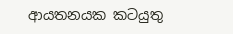ආයතනයක කටයුතු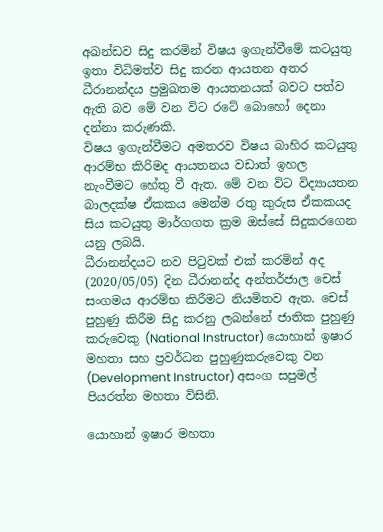අඛන්ඩව සිදු කරමින් විෂය ඉගැන්වීමේ කටයුතු ඉතා විධිමත්ව සිදු කරන ආයතන අතර ධීරානන්දය ප්‍රමුඛතම ආයතනයක් බවට පත්ව ඇති බව මේ වන විට රටේ බොහෝ දෙනා දන්නා කරුණකි.
විෂය ඉගැන්වීමට අමතරව විෂය බාහිර කටයුතු ආරම්භ කිරිමද ආයතනය වඩාත් ඉහල නැංවීමට හේතු වී ඇත. මේ වන විට විද්‍යායතන බාලදක්ෂ ඒකකය මෙන්ම රතු කුරුස ඒකකයද සිය කටයුතු මාර්ගගත ක්‍රම ඔස්සේ සිදුකරගෙන යනු ලබයි.
ධීරානන්දයට නව පිටුවක් එක් කරමින් අද (2020/05/05) දින ධීරානන්ද අන්තර්ජාල චෙස් සංගමය ආරම්භ කිරීමට නියමිතව ඇත. චෙස් පුහුණු කිරීම සිදු කරනු ලබන්නේ ජාතික පුහුණු කරුවෙකු (National Instructor) යොහාන් ඉෂාර මහතා සහ ප්‍රවර්ධන පුහුණුකරුවෙකු වන (Development Instructor) අසංග සපුමල් පියරත්න මහතා විසිනි.

යොහාන් ඉෂාර මහතා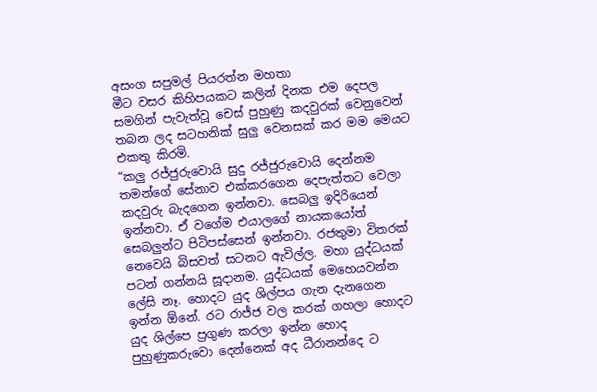අසංග සපුමල් පියරත්න මහතා
මීට වසර කිහිපයකට කලින් දිනක එම දෙපල සමගින් පැවැත්වූ චෙස් පුහුණු කදවුරක් වෙනුවෙන් තබන ලද සටහනික් සුලු වෙනසක් කර මම මෙයට එකතු කිරමි.
“කලු රජ්ජුරුවොයි සුදු රජ්ජුරුවොයි දෙන්නම තමන්ගේ සේනාව එක්කරගෙන දෙපැත්තට වෙලා කදවුරු බැදගෙන ඉන්නවා. සෙබලු ඉදිරියෙන් ඉන්නවා. ඒ වගේම එයාලගේ නායකයෝත් සෙබලුන්ට පිටිපස්සෙන් ඉන්නවා. රජතුමා විතරක් නෙවෙයි බිසවත් සටනට ඇවිල්ල. මහා යුද්ධයක් පටන් ගන්නයි සූදානම. යුද්ධයක් මෙහෙයවන්න ලේසි නෑ. හොදට යුද ශිල්පය ගැන දැනගෙන ඉන්න ඕනේ. රට රාජ්ජ වල කරක් ගහලා හොදට යුද ශිල්පෙ ප්‍රගුණ කරලා ඉන්න හොද පුහුණුකරුවො දෙන්නෙක් අද ධීරානන්දෙ ට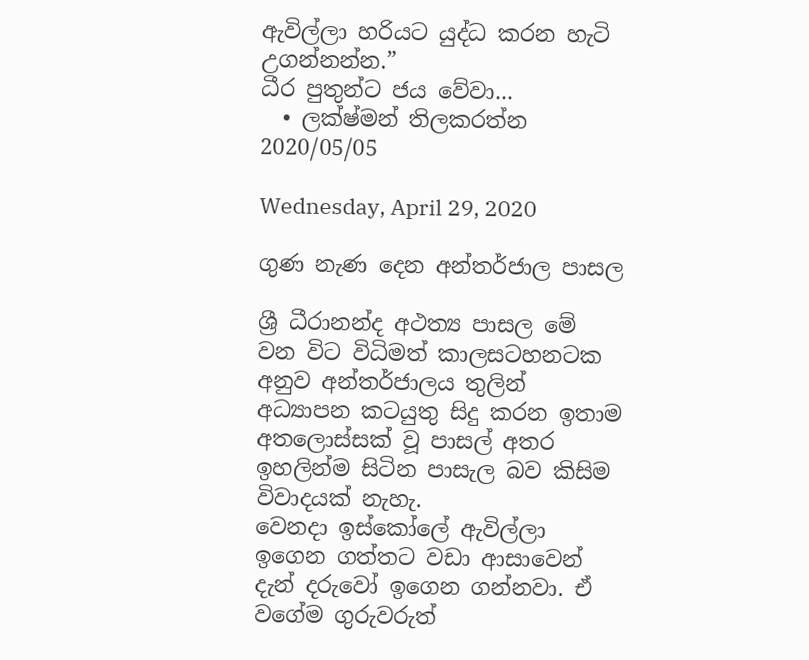ඇවිල්ලා හරියට යුද්ධ කරන හැටි උගන්නන්න.”
ධීර පුතුන්ට ජය වේවා...
  • ලක්ෂ්මන් තිලකරත්න
2020/05/05

Wednesday, April 29, 2020

ගුණ නැණ දෙන අන්තර්ජාල පාසල

ශ්‍රී ධීරානන්ද අථත්‍ය පාසල මේ වන විට විධිමත් කාලසටහනටක අනුව අන්තර්ජාලය තුලින් අධ්‍යාපන කටයුතු සිදු කරන ඉතාම අතලොස්සක් වූ පාසල් අතර ඉහලින්ම සිටින පාසැල බව කිසිම විවාදයක් නැහැ.
වෙනදා ඉස්කෝලේ ඇවිල්ලා ඉගෙන ගත්තට වඩා ආසාවෙන් දැන් දරුවෝ ඉගෙන ගන්නවා. ඒ වගේම ගුරුවරුත්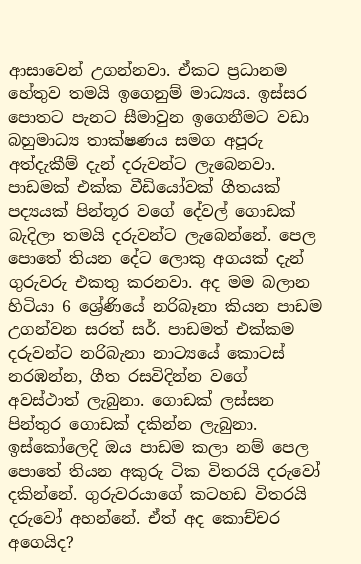ආසාවෙන් උගන්නවා. ඒකට ප්‍රධානම හේතුව තමයි ඉගෙනුම් මාධ්‍යය. ඉස්සර පොතට පැනට සීමාවුන ඉගෙනීමට වඩා බහුමාධ්‍ය තාක්ෂණය සමග අපූරු අත්දැකීම් දැන් දරුවන්ට ලැබෙනවා. පාඩමක් එක්ක වීඩියෝවක් ගීතයක් පද්‍යයක් පින්තූර වගේ දේවල් ගොඩක් බැදිලා තමයි දරුවන්ට ලැබෙන්නේ. පෙල පොතේ තියන දේට ලොකු අගයක් දැන් ගුරුවරු එකතු කරනවා. අද මම බලාන හිටියා 6 ශ්‍රේණියේ නරිබෑනා කියන පාඩම උගන්වන සරත් සර්. පාඩමත් එක්කම දරුවන්ට නරිබැනා නාට්‍යයේ කොටස් නරඹන්න, ගීත රසවිදින්න වගේ අවස්ථාත් ලැබුනා. ගොඩක් ලස්සන පින්තුර ගොඩක් දකින්න ලැබුනා. ඉස්කෝලෙදි ඔය පාඩම කලා නම් පෙල පොතේ තියන අකුරු ටික විතරයි දරුවෝ දකින්නේ. ගුරුවරයාගේ කටහඩ විතරයි දරුවෝ අහන්නේ. ඒත් අද කොච්චර අගෙයිද?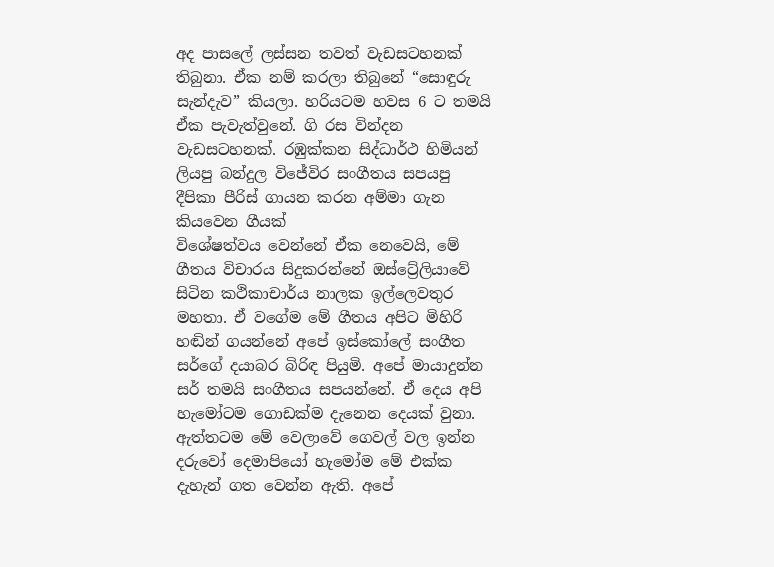අද පාසලේ ලස්සන තවත් වැඩසටහනක් තිබුනා. ඒක නම් කරලා තිබුනේ “සොඳුරු සැන්දැව” කියලා. හරියටම හවස 6 ට තමයි ඒක පැවැත්වුනේ. ගි රස වින්දන වැඩසටහනක්. රඹුක්කන සිද්ධාර්ථ හිමියන් ලියපු බන්දුල විජේවිර සංගීතය සපයපු දීපිකා පීරිස් ගායන කරන අම්මා ගැන කියවෙන ගීයක්
විශේෂත්වය වෙන්නේ ඒක නෙවෙයි, මේ ගීතය විචාරය සිදුකරන්නේ ඔස්ට්‍රේලියාවේ සිටින කථිකාචාර්ය නාලක ඉල්ලෙවතුර මහතා. ඒ වගේම මේ ගීතය අපිට මිහිරි හඬින් ගයන්නේ අපේ ඉස්කෝලේ සංගීත සර්ගේ දයාබර බිරිඳ පියුමි. අපේ මායාදුන්න සර් තමයි සංගීතය සපයන්නේ. ඒ දෙය අපි හැමෝටම ගොඩක්ම දැනෙන දෙයක් වුනා. ඇත්තටම මේ වෙලාවේ ගෙවල් වල ඉන්න දරුවෝ දෙමාපියෝ හැමෝම මේ එක්ක දැහැන් ගත වෙන්න ඇති. අපේ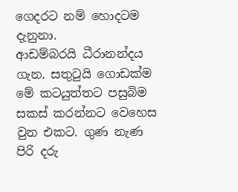ගෙදරට නම් හොදටම දැනුනා.
ආඩම්බරයි ධීරානන්දය ගැන. සතුටුයි ගොඩක්ම මේ කටයුත්තට පසුබිම සකස් කරන්නට වෙහෙස වුන එකට. ගුණ නැණ පිරි දරු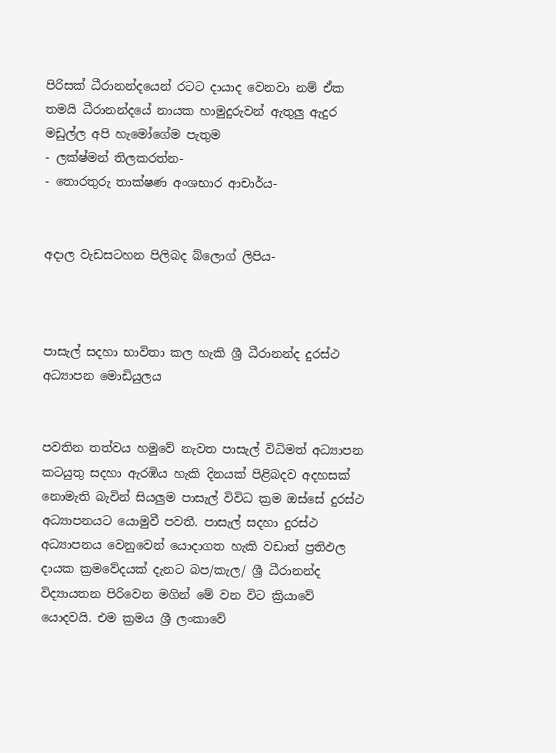පිරිසක් ධීරානන්දයෙන් රටට දායාද වෙනවා නම් ඒක තමයි ධීරානන්දයේ නායක හාමුදුරුවන් ඇතුලු ඇදුර මඩුල්ල අපි හැමෝගේම පැතුම
- ලක්ෂ්මන් තිලකරත්න-
- තොරතුරු තාක්ෂණ අංශභාර ආචාර්ය-


අදාල වැඩසටහන පිලිබද බ්ලොග් ලිපිය-



පාසැල් සදහා භාවිතා කල හැකි ශ්‍රී ධීරානන්ද දුරස්ථ අධ්‍යාපන මොඩියුලය


පවතින තත්වය හමුවේ නැවත පාසැල් විධිමත් අධ්‍යාපන කටයුතු සදහා ඇරඹිය හැකි දිනයක් පිළිබදව අදහසක් නොමැති බැවින් සියලුම පාසැල් විවිධ ක්‍රම ඔස්සේ දුරස්ථ අධ්‍යාපනයට යොමුවී පවතී. පාසැල් සදහා දුරස්ථ අධ්‍යාපනය වෙනුවෙන් යොදාගත හැකි වඩාත් ප්‍රතිඵල දායක ක්‍රමවේදයක් දැනට බප/කැල/ ශ්‍රී ධීරානන්ද විද්‍යායතන පිරිවෙන මගින් මේ වන විට ක්‍රියාවේ යොදවයි. එම ක්‍රමය ශ්‍රී ලංකාවේ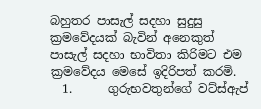බහුතර පාසැල් සදහා සුදුසු ක්‍රමවේදයක් බැවින් අනෙකුත් පාසැල් සදහා භාවිතා කිරිමට එම ක්‍රමවේදය මෙසේ ඉදිරිපත් කරමි.
  1.      ගුරුභවතුන්ගේ වට්ස්ඇප්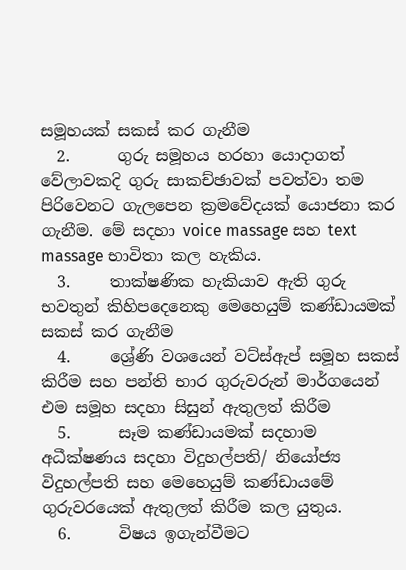සමූහයක් සකස් කර ගැනීම
  2.      ගුරු සමූහය හරහා යොදාගත් වේලාවකදි ගුරු සාකච්ඡාවක් පවත්වා තම පිරිවෙනට ගැලපෙන ක්‍රමවේදයක් යොජනා කර ගැනීම. මේ සදහා voice massage සහ text massage භාවිතා කල හැකිය.
  3.     තාක්ෂණික හැකියාව ඇති ගුරු භවතුන් කිහිපදෙනෙකු මෙහෙයුම් කණ්ඩායමක් සකස් කර ගැනීම
  4.     ශ්‍රේණි වශයෙන් වට්ස්ඇප් සමූහ සකස් කිරීම සහ පන්ති භාර ගුරුවරුන් මාර්ගයෙන් එම සමූහ සදහා සිසුන් ඇතුලත් කිරීම
  5.      සෑම කණ්ඩායමක් සදහාම අධීක්ෂණය සදහා විදුහල්පති/ නියෝජ්‍ය විදුහල්පති සහ මෙහෙයුම් කණ්ඩායමේ ගුරුවරයෙක් ඇතුලත් කිරීම කල යුතුය.
  6.      විෂය ඉගැන්වීමට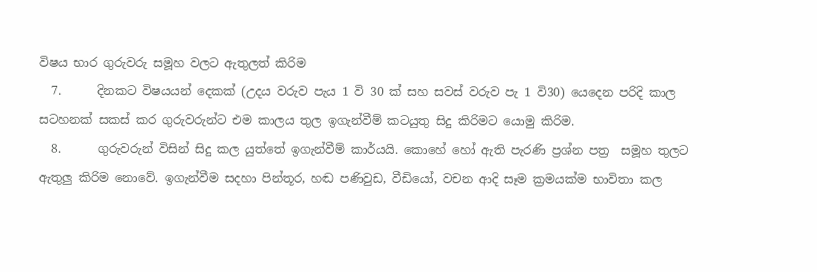විෂය භාර ගුරුවරු සමූහ වලට ඇතුලත් කිරිම
  7.      දිනකට විෂයයන් දෙකක් (උදය වරුව පැය 1 වි 30 ක් සහ සවස් වරුව පැ 1 වි30) යෙදෙන පරිදි කාල සටහනක් සකස් කර ගුරුවරුන්ට එම කාලය තුල ඉගැන්වීම් කටයුතු සිදු කිරිමට යොමු කිරිම.
  8.      ගුරුවරුන් විසින් සිදු කල යුත්තේ ඉගැන්වීම් කාර්යයි. කොහේ හෝ ඇති පැරණි ප්‍රශ්න පත්‍ර  සමූහ තුලට ඇතුලු කිරිම නොවේ. ඉගැන්වීම සදහා පින්තූර, හඬ පණිවුඩ, වීඩියෝ, වචන ආදි සෑම ක්‍රමයක්ම භාවිතා කල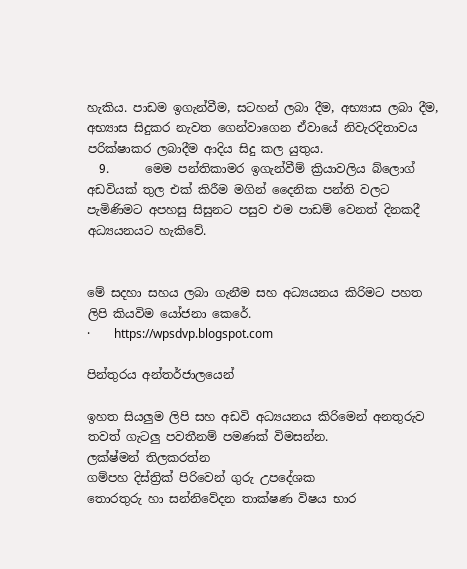හැකිය. පාඩම ඉගැන්වීම, සටහන් ලබා දීම, අභ්‍යාස ලබා දීම, අභ්‍යාස සිදුකර නැවත ගෙන්වාගෙන ඒවායේ නිවැරදිතාවය පරික්ෂාකර ලබාදීම ආදිය සිදු කල යුතුය.
  9.      මෙම පන්තිකාමර ඉගැන්වීම් ක්‍රියාවලිය බ්ලොග් අඩවියක් තුල එක් කිරීම මගින් දෛනික පන්ති වලට පැමිණිමට අපහසු සිසුනට පසුව එම පාඩම් වෙනත් දිනකදී  අධ්‍යයනයට හැකිවේ.


මේ සදහා සහය ලබා ගැනීම සහ අධ්‍යයනය කිරිමට පහත ලිපි කියවිම යෝජනා කෙරේ.
·        https://wpsdvp.blogspot.com

පින්තුරය අන්තර්ජාලයෙන්

ඉහත සියලුම ලිපි සහ අඩවි අධ්‍යයනය කිරිමෙන් අනතුරුව තවත් ගැටලු පවතීනම් පමණක් විමසන්න.
ලක්ෂ්මන් තිලකරත්න
ගම්පහ දිස්ත්‍රික් පිරිවෙන් ගුරු උපදේශක
තොරතුරු හා සන්නිවේදන තාක්ෂණ විෂය භාර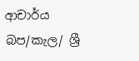ආචාර්ය
බප/කැල/ ශ්‍රී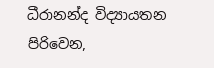ධීරානන්ද විද්‍යායතන පිරිවෙන,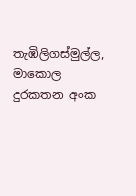තැඹිලිගස්මුල්ල, මාකොල
දුරකතන අංක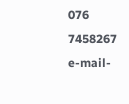076 7458267
e-mail-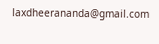laxdheerananda@gmail.com